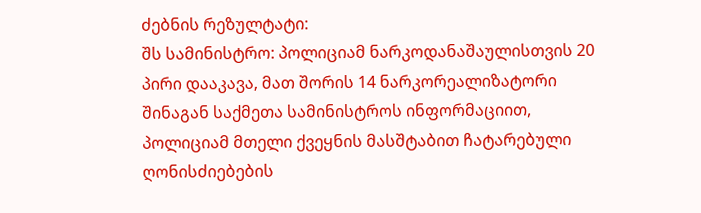ძებნის რეზულტატი:
შს სამინისტრო: პოლიციამ ნარკოდანაშაულისთვის 20 პირი დააკავა, მათ შორის 14 ნარკორეალიზატორი
შინაგან საქმეთა სამინისტროს ინფორმაციით, პოლიციამ მთელი ქვეყნის მასშტაბით ჩატარებული ღონისძიებების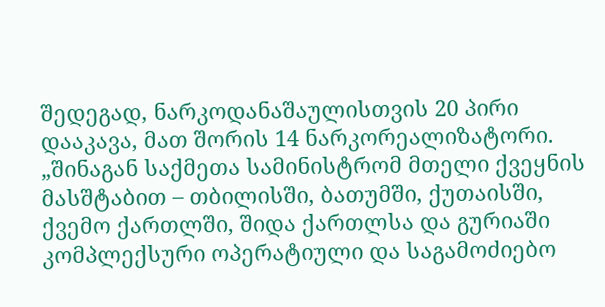შედეგად, ნარკოდანაშაულისთვის 20 პირი დააკავა, მათ შორის 14 ნარკორეალიზატორი. „შინაგან საქმეთა სამინისტრომ მთელი ქვეყნის მასშტაბით – თბილისში, ბათუმში, ქუთაისში, ქვემო ქართლში, შიდა ქართლსა და გურიაში კომპლექსური ოპერატიული და საგამოძიებო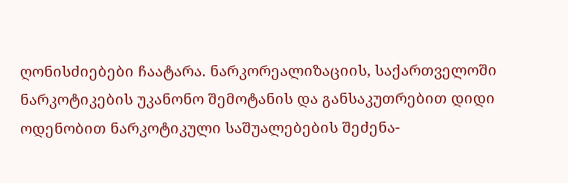ღონისძიებები ჩაატარა. ნარკორეალიზაციის, საქართველოში ნარკოტიკების უკანონო შემოტანის და განსაკუთრებით დიდი ოდენობით ნარკოტიკული საშუალებების შეძენა-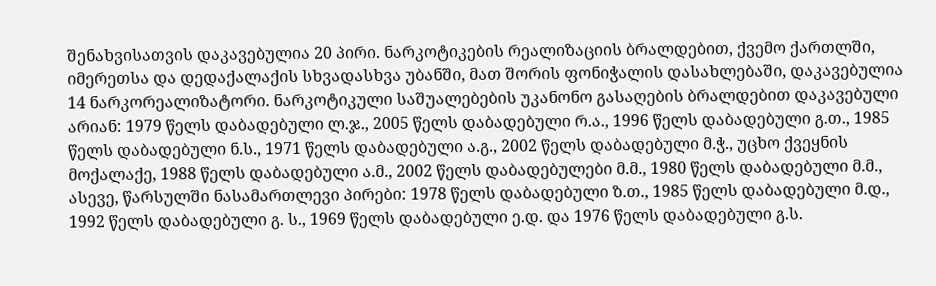შენახვისათვის დაკავებულია 20 პირი. ნარკოტიკების რეალიზაციის ბრალდებით, ქვემო ქართლში, იმერეთსა და დედაქალაქის სხვადასხვა უბანში, მათ შორის ფონიჭალის დასახლებაში, დაკავებულია 14 ნარკორეალიზატორი. ნარკოტიკული საშუალებების უკანონო გასაღების ბრალდებით დაკავებული არიან: 1979 წელს დაბადებული ლ.ჯ., 2005 წელს დაბადებული რ.ა., 1996 წელს დაბადებული გ.თ., 1985 წელს დაბადებული ნ.ს., 1971 წელს დაბადებული ა.გ., 2002 წელს დაბადებული მ.ჭ., უცხო ქვეყნის მოქალაქე, 1988 წელს დაბადებული ა.მ., 2002 წელს დაბადებულები მ.მ., 1980 წელს დაბადებული მ.მ., ასევე, წარსულში ნასამართლევი პირები: 1978 წელს დაბადებული ზ.თ., 1985 წელს დაბადებული მ.დ., 1992 წელს დაბადებული გ. ს., 1969 წელს დაბადებული ე.დ. და 1976 წელს დაბადებული გ.ს.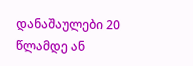დანაშაულები 20 წლამდე ან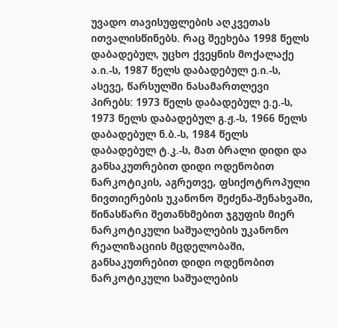უვადო თავისუფლების აღკვეთას ითვალისწინებს. რაც შეეხება 1998 წელს დაბადებულ, უცხო ქვეყნის მოქალაქე ა.ი.-ს, 1987 წელს დაბადებულ ე.ი.-ს, ასევე, წარსულში ნასამართლევი პირებს: 1973 წელს დაბადებულ ე.ე.-ს, 1973 წელს დაბადებულ გ.ჟ.-ს, 1966 წელს დაბადებულ ნ.ბ.-ს, 1984 წელს დაბადებულ ტ.კ.-ს, მათ ბრალი დიდი და განსაკუთრებით დიდი ოდენობით ნარკოტიკის, აგრეთვე, ფსიქოტროპული ნივთიერების უკანონო შეძენა-შენახვაში, წინასწარი შეთანხმებით ჯგუფის მიერ ნარკოტიკული საშუალების უკანონო რეალიზაციის მცდელობაში, განსაკუთრებით დიდი ოდენობით ნარკოტიკული საშუალების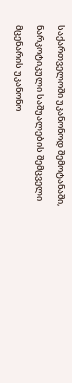საქართველოში უკანონოდ შემოტანაში, ნარკოტიკული საშუალების შემცველი მცენარის უკანონო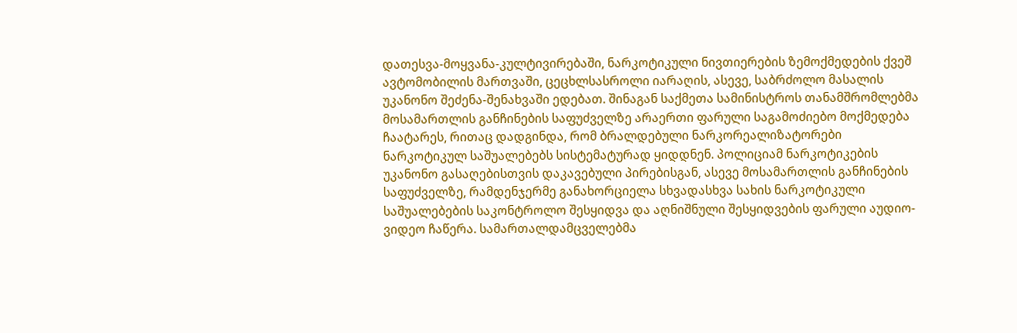დათესვა-მოყვანა-კულტივირებაში, ნარკოტიკული ნივთიერების ზემოქმედების ქვეშ ავტომობილის მართვაში, ცეცხლსასროლი იარაღის, ასევე, საბრძოლო მასალის უკანონო შეძენა-შენახვაში ედებათ. შინაგან საქმეთა სამინისტროს თანამშრომლებმა მოსამართლის განჩინების საფუძველზე არაერთი ფარული საგამოძიებო მოქმედება ჩაატარეს, რითაც დადგინდა, რომ ბრალდებული ნარკორეალიზატორები ნარკოტიკულ საშუალებებს სისტემატურად ყიდდნენ. პოლიციამ ნარკოტიკების უკანონო გასაღებისთვის დაკავებული პირებისგან, ასევე მოსამართლის განჩინების საფუძველზე, რამდენჯერმე განახორციელა სხვადასხვა სახის ნარკოტიკული საშუალებების საკონტროლო შესყიდვა და აღნიშნული შესყიდვების ფარული აუდიო-ვიდეო ჩაწერა. სამართალდამცველებმა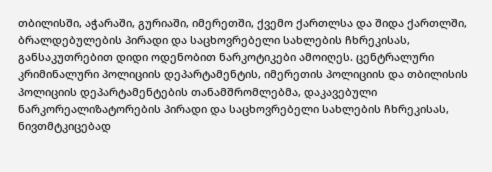თბილისში, აჭარაში, გურიაში, იმერეთში, ქვემო ქართლსა და შიდა ქართლში, ბრალდებულების პირადი და საცხოვრებელი სახლების ჩხრეკისას, განსაკუთრებით დიდი ოდენობით ნარკოტიკები ამოიღეს. ცენტრალური კრიმინალური პოლიციის დეპარტამენტის, იმერეთის პოლიციის და თბილისის პოლიციის დეპარტამენტების თანამშრომლებმა, დაკავებული ნარკორეალიზატორების პირადი და საცხოვრებელი სახლების ჩხრეკისას, ნივთმტკიცებად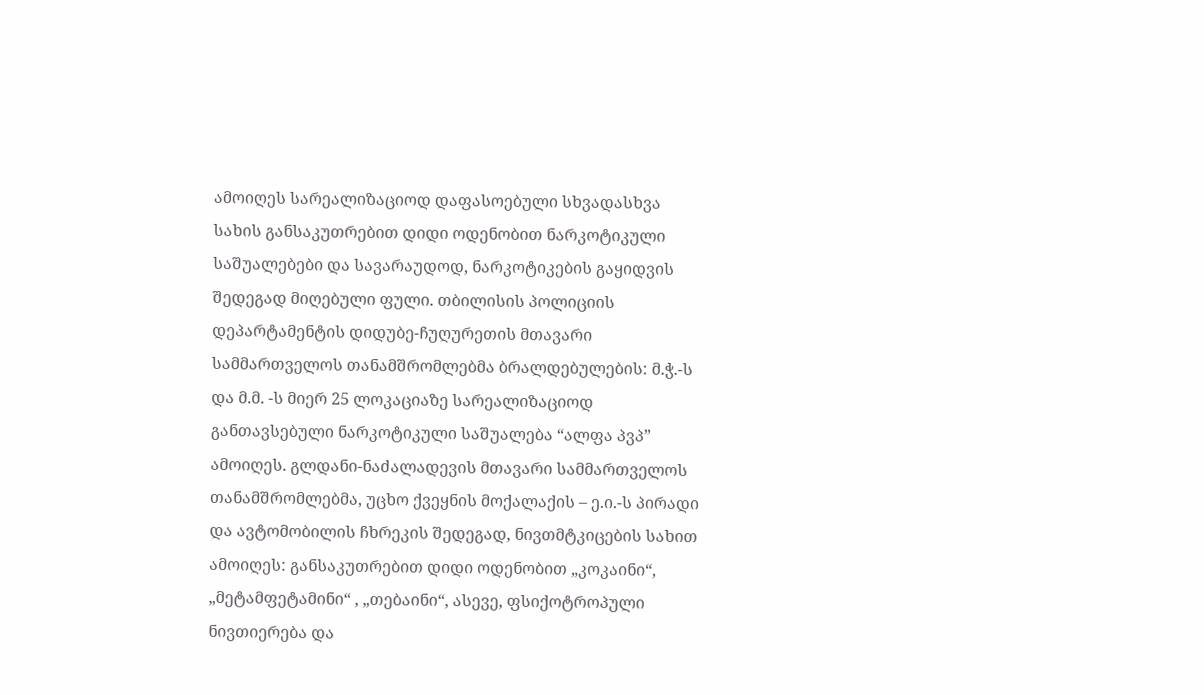ამოიღეს სარეალიზაციოდ დაფასოებული სხვადასხვა სახის განსაკუთრებით დიდი ოდენობით ნარკოტიკული საშუალებები და სავარაუდოდ, ნარკოტიკების გაყიდვის შედეგად მიღებული ფული. თბილისის პოლიციის დეპარტამენტის დიდუბე-ჩუღურეთის მთავარი სამმართველოს თანამშრომლებმა ბრალდებულების: მ.ჭ.-ს და მ.მ. -ს მიერ 25 ლოკაციაზე სარეალიზაციოდ განთავსებული ნარკოტიკული საშუალება “ალფა პვპ” ამოიღეს. გლდანი-ნაძალადევის მთავარი სამმართველოს თანამშრომლებმა, უცხო ქვეყნის მოქალაქის – ე.ი.-ს პირადი და ავტომობილის ჩხრეკის შედეგად, ნივთმტკიცების სახით ამოიღეს: განსაკუთრებით დიდი ოდენობით „კოკაინი“, „მეტამფეტამინი“ , „თებაინი“, ასევე, ფსიქოტროპული ნივთიერება და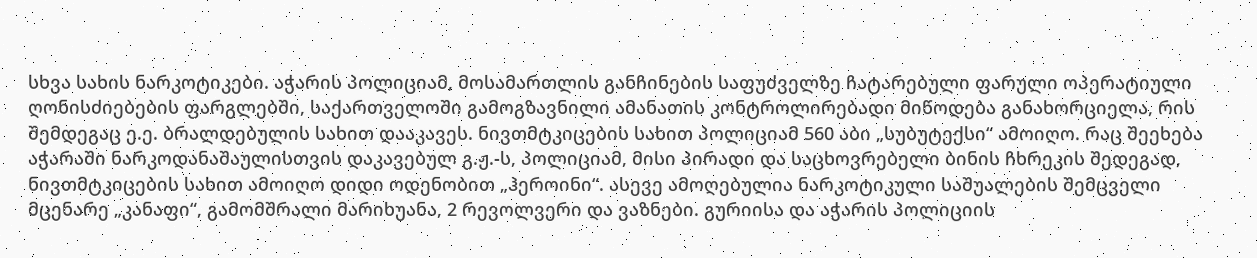სხვა სახის ნარკოტიკები. აჭარის პოლიციამ, მოსამართლის განჩინების საფუძველზე ჩატარებული ფარული ოპერატიული ღონისძიებების ფარგლებში, საქართველოში გამოგზავნილი ამანათის კონტროლირებადი მიწოდება განახორციელა, რის შემდეგაც ე.ე. ბრალდებულის სახით დააკავეს. ნივთმტკიცების სახით პოლიციამ 560 აბი „სუბუტექსი“ ამოიღო. რაც შეეხება აჭარაში ნარკოდანაშაულისთვის დაკავებულ გ.ჟ.-ს, პოლიციამ, მისი პირადი და საცხოვრებელი ბინის ჩხრეკის შედეგად, ნივთმტკიცების სახით ამოიღო დიდი ოდენობით „ჰეროინი“. ასევე ამოღებულია ნარკოტიკული საშუალების შემცველი მცენარე „კანაფი“, გამომშრალი მარიხუანა, 2 რევოლვერი და ვაზნები. გურიისა და აჭარის პოლიციის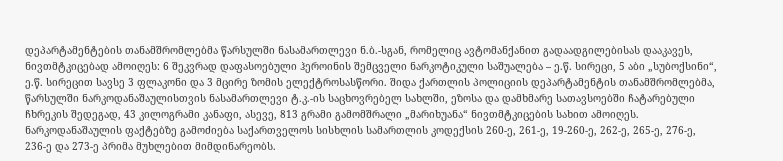დეპარტამენტების თანამშრომლებმა წარსულში ნასამართლევი ნ.ბ.-სგან, რომელიც ავტომანქანით გადაადგილებისას დააკავეს, ნივთმტკიცებად ამოიღეს: 6 შეკვრად დაფასოებული ჰეროინის შემცველი ნარკოტიკული საშუალება – ე.წ. სირეცი, 5 აბი „სუბოქსინი“, ე.წ. სირეცით სავსე 3 ფლაკონი და 3 მცირე ზომის ელექტროსასწორი. შიდა ქართლის პოლიციის დეპარტამენტის თანამშრომლებმა, წარსულში ნარკოდანაშაულისთვის ნასამართლევი ტ.კ.-ის საცხოვრებელ სახლში, ეზოსა და დამხმარე სათავსოებში ჩატარებული ჩხრეკის შედეგად, 43 კილოგრამი კანაფი, ასევე, 813 გრამი გამომშრალი „მარიხუანა“ ნივთმტკიცების სახით ამოიღეს. ნარკოდანაშაულის ფაქტებზე გამოძიება საქართველოს სისხლის სამართლის კოდექსის 260-ე, 261-ე, 19-260-ე, 262-ე, 265-ე, 276-ე, 236-ე და 273-ე პრიმა მუხლებით მიმდინარეობს.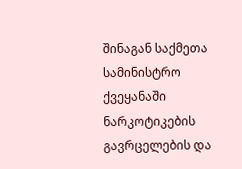შინაგან საქმეთა სამინისტრო ქვეყანაში ნარკოტიკების გავრცელების და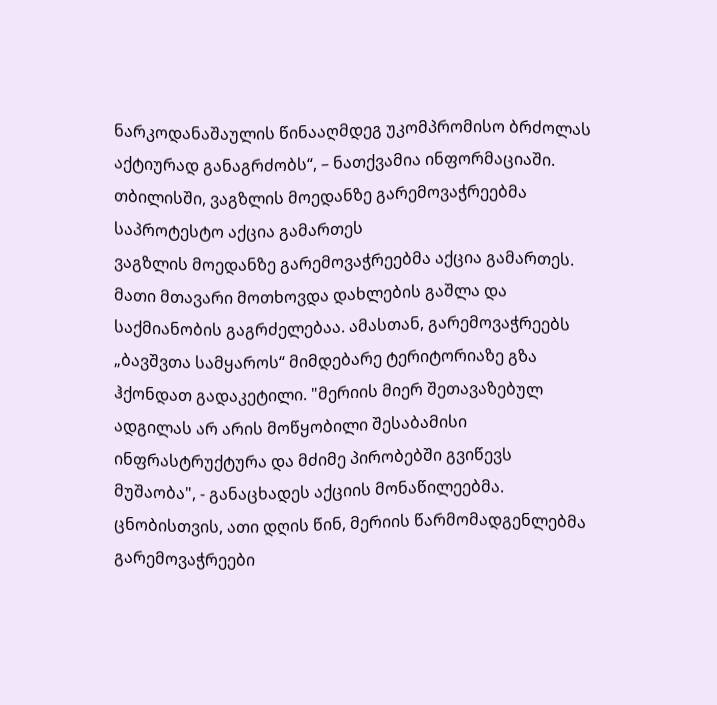ნარკოდანაშაულის წინააღმდეგ უკომპრომისო ბრძოლას აქტიურად განაგრძობს“, – ნათქვამია ინფორმაციაში.
თბილისში, ვაგზლის მოედანზე გარემოვაჭრეებმა საპროტესტო აქცია გამართეს
ვაგზლის მოედანზე გარემოვაჭრეებმა აქცია გამართეს. მათი მთავარი მოთხოვდა დახლების გაშლა და საქმიანობის გაგრძელებაა. ამასთან, გარემოვაჭრეებს „ბავშვთა სამყაროს“ მიმდებარე ტერიტორიაზე გზა ჰქონდათ გადაკეტილი. "მერიის მიერ შეთავაზებულ ადგილას არ არის მოწყობილი შესაბამისი ინფრასტრუქტურა და მძიმე პირობებში გვიწევს მუშაობა", - განაცხადეს აქციის მონაწილეებმა. ცნობისთვის, ათი დღის წინ, მერიის წარმომადგენლებმა გარემოვაჭრეები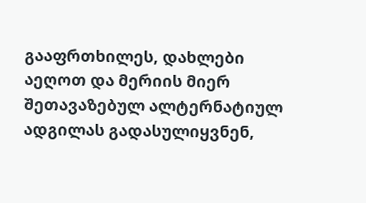გააფრთხილეს, დახლები აეღოთ და მერიის მიერ შეთავაზებულ ალტერნატიულ ადგილას გადასულიყვნენ,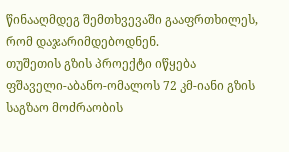წინააღმდეგ შემთხვევაში გააფრთხილეს, რომ დაჯარიმდებოდნენ.
თუშეთის გზის პროექტი იწყება
ფშაველი-აბანო-ომალოს 72 კმ-იანი გზის საგზაო მოძრაობის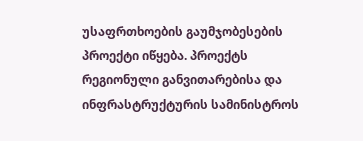უსაფრთხოების გაუმჯობესების პროექტი იწყება. პროექტს რეგიონული განვითარებისა და ინფრასტრუქტურის სამინისტროს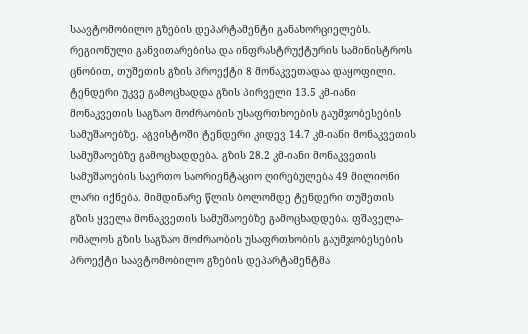საავტომობილო გზების დეპარტამენტი განახორციელებს. რეგიონული განვითარებისა და ინფრასტრუქტურის სამინისტროს ცნობით, თუშეთის გზის პროექტი 8 მონაკვეთადაა დაყოფილი. ტენდერი უკვე გამოცხადდა გზის პირველი 13.5 კმ-იანი მონაკვეთის საგზაო მოძრაობის უსაფრთხოების გაუმჯობესების სამუშაოებზე. აგვისტოში ტენდერი კიდევ 14.7 კმ-იანი მონაკვეთის სამუშაოებზე გამოცხადდება. გზის 28.2 კმ-იანი მონაკვეთის სამუშაოების საერთო საორიენტაციო ღირებულება 49 მილიონი ლარი იქნება. მიმდინარე წლის ბოლომდე ტენდერი თუშეთის გზის ყველა მონაკვეთის სამუშაოებზე გამოცხადდება. ფშაველა-ომალოს გზის საგზაო მოძრაობის უსაფრთხობის გაუმჯობესების პროექტი საავტომობილო გზების დეპარტამენტმა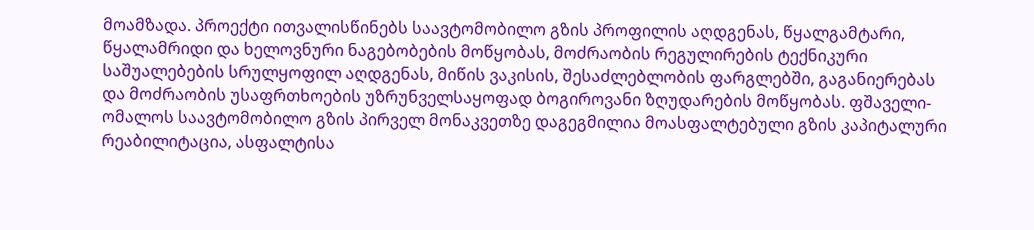მოამზადა. პროექტი ითვალისწინებს საავტომობილო გზის პროფილის აღდგენას, წყალგამტარი, წყალამრიდი და ხელოვნური ნაგებობების მოწყობას, მოძრაობის რეგულირების ტექნიკური საშუალებების სრულყოფილ აღდგენას, მიწის ვაკისის, შესაძლებლობის ფარგლებში, გაგანიერებას და მოძრაობის უსაფრთხოების უზრუნველსაყოფად ბოგიროვანი ზღუდარების მოწყობას. ფშაველი-ომალოს საავტომობილო გზის პირველ მონაკვეთზე დაგეგმილია მოასფალტებული გზის კაპიტალური რეაბილიტაცია, ასფალტისა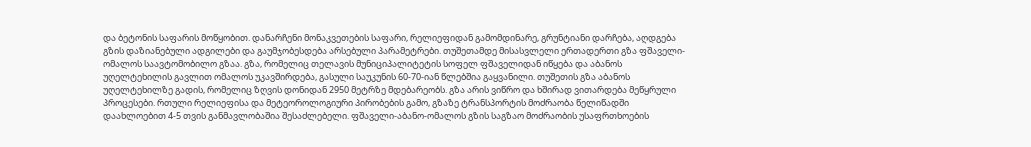და ბეტონის საფარის მოწყობით. დანარჩენი მონაკვეთების საფარი, რელიეფიდან გამომდინარე, გრუნტიანი დარჩება, აღდგება გზის დაზიანებული ადგილები და გაუმჯობესდება არსებული პარამეტრები. თუშეთამდე მისასვლელი ერთადერთი გზა ფშაველი-ომალოს საავტომობილო გზაა. გზა, რომელიც თელავის მუნიციპალიტეტის სოფელ ფშაველიდან იწყება და აბანოს უღელტეხილის გავლით ომალოს უკავშირდება, გასული საუკუნის 60-70-იან წლებშია გაყვანილი. თუშეთის გზა აბანოს უღელტეხილზე გადის, რომელიც ზღვის დონიდან 2950 მეტრზე მდებარეობს. გზა არის ვიწრო და ხშირად ვითარდება მეწყრული პროცესები. რთული რელიეფისა და მეტეოროლოგიური პირობების გამო, გზაზე ტრანსპორტის მოძრაობა წელიწადში დაახლოებით 4-5 თვის განმავლობაშია შესაძლებელი. ფშაველი-აბანო-ომალოს გზის საგზაო მოძრაობის უსაფრთხოების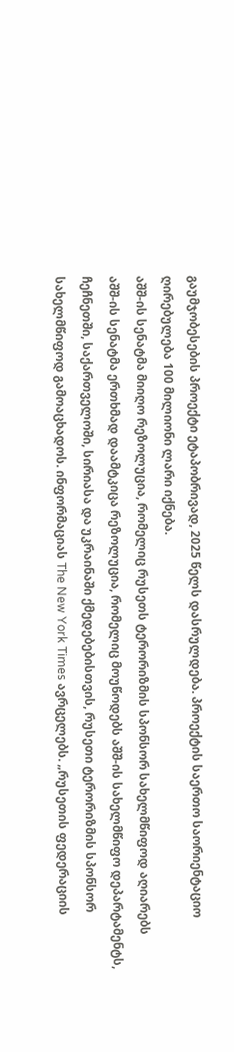გაუმჯობესების პროექტი ეტაპობრივად, 2025 წელს დასრულდება. პროექტის საერთო საორიენტაციო ღირებულება 100 მილიონი ლარი იქნება.
აშშ-ის სენატმა მიიღო რეზოლუცია, რომელიც რუსეთს ტერორიზმის სპონსორ სახელმწიფოდ აღიარებს
აშშ-ის სენატმა ერთხმად დაამტკიცა რეზოლუცია, რომელიც მოუწოდებს აშშ-ის სახელმწიფო დეპარტამენტს, ჩეჩნეთში, საქართველოში, სირიასა და უკრაინაში ქმედებებისთვის, რუსეთი ტერორიზმის სპონსორ სახელმწიფოდ გამოაცხადოს. ინფორმაციას The New York Times ავრცელებს. „რუსეთის ფედერაციის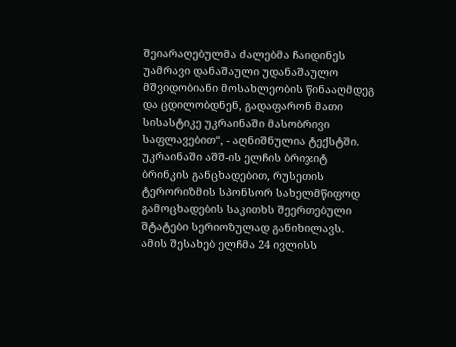შეიარაღებულმა ძალებმა ჩაიდინეს უამრავი დანაშაული უდანაშაულო მშვიდობიანი მოსახლეობის წინააღმდეგ და ცდილობდნენ, გადაფარონ მათი სისასტიკე უკრაინაში მასობრივი საფლავებით“, - აღნიშნულია ტექსტში. უკრაინაში აშშ-ის ელჩის ბრიჯიტ ბრინკის განცხადებით, რუსეთის ტერორიზმის სპონსორ სახელმწიფოდ გამოცხადების საკითხს შეერთებული შტატები სერიოზულად განიხილავს. ამის შესახებ ელჩმა 24 ივლისს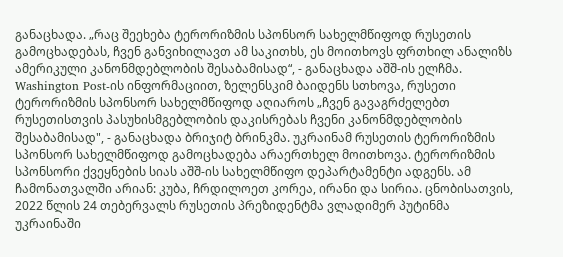განაცხადა. „რაც შეეხება ტერორიზმის სპონსორ სახელმწიფოდ რუსეთის გამოცხადებას, ჩვენ განვიხილავთ ამ საკითხს, ეს მოითხოვს ფრთხილ ანალიზს ამერიკული კანონმდებლობის შესაბამისად“, - განაცხადა აშშ-ის ელჩმა. Washington Post-ის ინფორმაციით, ზელენსკიმ ბაიდენს სთხოვა, რუსეთი ტერორიზმის სპონსორ სახელმწიფოდ აღიაროს „ჩვენ გავაგრძელებთ რუსეთისთვის პასუხისმგებლობის დაკისრებას ჩვენი კანონმდებლობის შესაბამისად", - განაცხადა ბრიჯიტ ბრინკმა. უკრაინამ რუსეთის ტერორიზმის სპონსორ სახელმწიფოდ გამოცხადება არაერთხელ მოითხოვა. ტერორიზმის სპონსორი ქვეყნების სიას აშშ-ის სახელმწიფო დეპარტამენტი ადგენს. ამ ჩამონათვალში არიან: კუბა, ჩრდილოეთ კორეა, ირანი და სირია. ცნობისათვის, 2022 წლის 24 თებერვალს რუსეთის პრეზიდენტმა ვლადიმერ პუტინმა უკრაინაში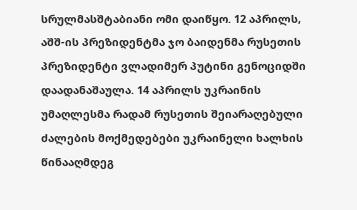სრულმასშტაბიანი ომი დაიწყო. 12 აპრილს, აშშ-ის პრეზიდენტმა ჯო ბაიდენმა რუსეთის პრეზიდენტი ვლადიმერ პუტინი გენოციდში დაადანაშაულა. 14 აპრილს უკრაინის უმაღლესმა რადამ რუსეთის შეიარაღებული ძალების მოქმედებები უკრაინელი ხალხის წინააღმდეგ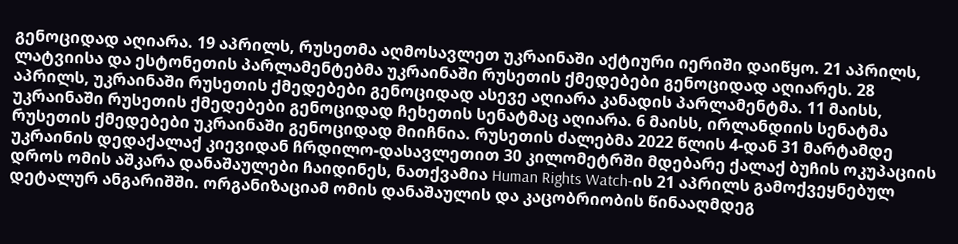გენოციდად აღიარა. 19 აპრილს, რუსეთმა აღმოსავლეთ უკრაინაში აქტიური იერიში დაიწყო. 21 აპრილს, ლატვიისა და ესტონეთის პარლამენტებმა უკრაინაში რუსეთის ქმედებები გენოციდად აღიარეს. 28 აპრილს, უკრაინაში რუსეთის ქმედებები გენოციდად ასევე აღიარა კანადის პარლამენტმა. 11 მაისს, უკრაინაში რუსეთის ქმედებები გენოციდად ჩეხეთის სენატმაც აღიარა. 6 მაისს, ირლანდიის სენატმა რუსეთის ქმედებები უკრაინაში გენოციდად მიიჩნია. რუსეთის ძალებმა 2022 წლის 4-დან 31 მარტამდე უკრაინის დედაქალაქ კიევიდან ჩრდილო-დასავლეთით 30 კილომეტრში მდებარე ქალაქ ბუჩის ოკუპაციის დროს ომის აშკარა დანაშაულები ჩაიდინეს, ნათქვამია Human Rights Watch-ის 21 აპრილს გამოქვეყნებულ დეტალურ ანგარიშში. ორგანიზაციამ ომის დანაშაულის და კაცობრიობის წინააღმდეგ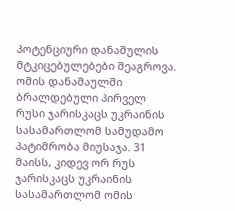პოტენციური დანაშულის მტკიცებულებები შეაგროვა. ომის დანაშაულში ბრალდებული პირველ რუსი ჯარისკაცს უკრაინის სასამართლომ სამუდამო პატიმრობა მიუსაჯა. 31 მაისს, კიდევ ორ რუს ჯარისკაცს უკრაინის სასამართლომ ომის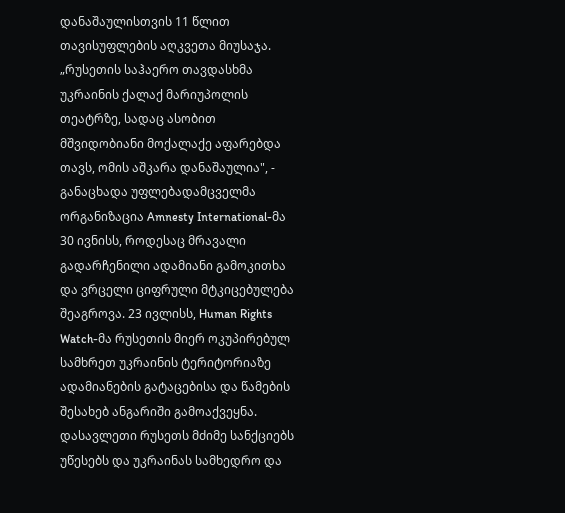დანაშაულისთვის 11 წლით თავისუფლების აღკვეთა მიუსაჯა. „რუსეთის საჰაერო თავდასხმა უკრაინის ქალაქ მარიუპოლის თეატრზე, სადაც ასობით მშვიდობიანი მოქალაქე აფარებდა თავს, ომის აშკარა დანაშაულია", - განაცხადა უფლებადამცველმა ორგანიზაცია Amnesty International-მა 30 ივნისს, როდესაც მრავალი გადარჩენილი ადამიანი გამოკითხა და ვრცელი ციფრული მტკიცებულება შეაგროვა. 23 ივლისს, Human Rights Watch-მა რუსეთის მიერ ოკუპირებულ სამხრეთ უკრაინის ტერიტორიაზე ადამიანების გატაცებისა და წამების შესახებ ანგარიში გამოაქვეყნა. დასავლეთი რუსეთს მძიმე სანქციებს უწესებს და უკრაინას სამხედრო და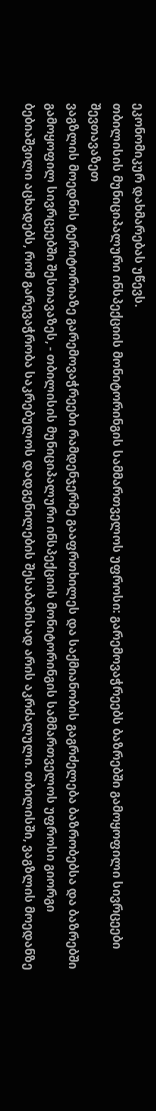ეკონომიკურ დახმარებას უწევს.
თბილისის მუნიციპალური ინსპექციის მონიტორინგის სამმართველოს უფროსი: გარემოვაჭრეებს ბაზრებში გამოყოფილი სივრცეები შევთავაზეთ
ვაგზლის მოედნის ტერიტორიაზე გარემოვაჭრეები რამდენჯერმე გააფრთხილეს და საქმიანობის გაგრძელება ბაზრობებსა და ბაზრებში გამოყოფილ სივრცეებში შესთავაზეს, - თბილისის მუნიციპალური ინსპექციის მონიტორინგის სამმართველოს უფროსი გიორგი ბებიაშვილი აცხადებს, რომ გარევაჭრობა საკრებულოს დადგენილების შესაბამისად არის აკრძალული. თბილისში, ვაგზლის მოედანზე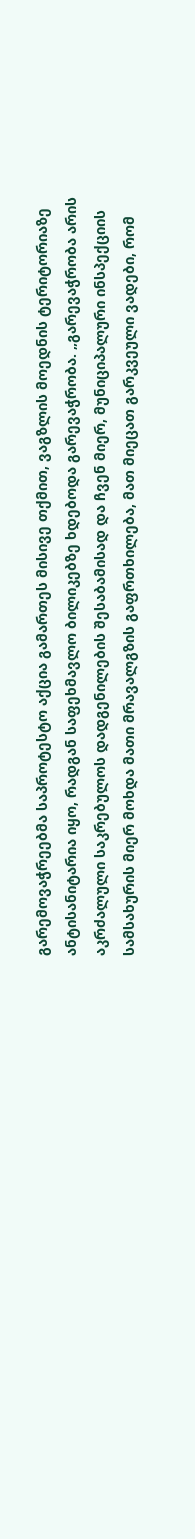გარემოვაჭრეებმა საპროტესტო აქცია გამართეს მისივე თქმით, ვაგზლის მოედნის ტერიტორიაზე ანტისანიტარია იყო, რადგან საფეხმავლო ბილიკებზე ხდებოდა გარევაჭრობა. „გარევაჭრობა არის აკრძალული საკრებულოს დადგენილების შესაბამისად და ჩვენ მიერ, მუნიციპალური ინსპექციის სამსახურის მიერ მოხდა მათი მრავალგზის გაფრთხილება, მათ მიეცათ გარკვეული ვადები, რომ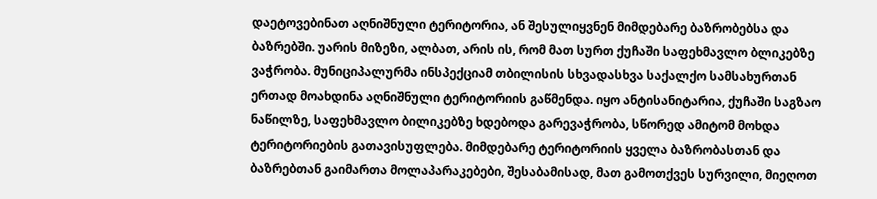დაეტოვებინათ აღნიშნული ტერიტორია, ან შესულიყვნენ მიმდებარე ბაზრობებსა და ბაზრებში. უარის მიზეზი, ალბათ, არის ის, რომ მათ სურთ ქუჩაში საფეხმავლო ბლიკებზე ვაჭრობა. მუნიციპალურმა ინსპექციამ თბილისის სხვადასხვა საქალქო სამსახურთან ერთად მოახდინა აღნიშნული ტერიტორიის გაწმენდა. იყო ანტისანიტარია, ქუჩაში საგზაო ნაწილზე, საფეხმავლო ბილიკებზე ხდებოდა გარევაჭრობა, სწორედ ამიტომ მოხდა ტერიტორიების გათავისუფლება. მიმდებარე ტერიტორიის ყველა ბაზრობასთან და ბაზრებთან გაიმართა მოლაპარაკებები, შესაბამისად, მათ გამოთქვეს სურვილი, მიეღოთ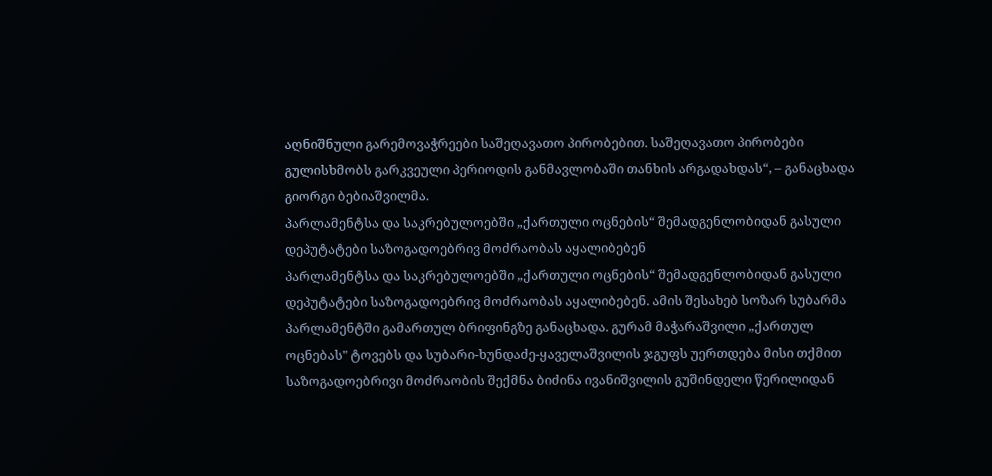აღნიშნული გარემოვაჭრეები საშეღავათო პირობებით. საშეღავათო პირობები გულისხმობს გარკვეული პერიოდის განმავლობაში თანხის არგადახდას“, – განაცხადა გიორგი ბებიაშვილმა.
პარლამენტსა და საკრებულოებში „ქართული ოცნების“ შემადგენლობიდან გასული დეპუტატები საზოგადოებრივ მოძრაობას აყალიბებენ
პარლამენტსა და საკრებულოებში „ქართული ოცნების“ შემადგენლობიდან გასული დეპუტატები საზოგადოებრივ მოძრაობას აყალიბებენ. ამის შესახებ სოზარ სუბარმა პარლამენტში გამართულ ბრიფინგზე განაცხადა. გურამ მაჭარაშვილი „ქართულ ოცნებას" ტოვებს და სუბარი-ხუნდაძე-ყაველაშვილის ჯგუფს უერთდება მისი თქმით საზოგადოებრივი მოძრაობის შექმნა ბიძინა ივანიშვილის გუშინდელი წერილიდან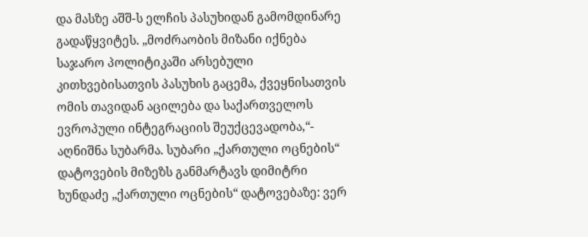და მასზე აშშ-ს ელჩის პასუხიდან გამომდინარე გადაწყვიტეს. „მოძრაობის მიზანი იქნება საჯარო პოლიტიკაში არსებული კითხვებისათვის პასუხის გაცემა, ქვეყნისათვის ომის თავიდან აცილება და საქართველოს ევროპული ინტეგრაციის შეუქცევადობა,“- აღნიშნა სუბარმა. სუბარი „ქართული ოცნების“ დატოვების მიზეზს განმარტავს დიმიტრი ხუნდაძე „ქართული ოცნების“ დატოვებაზე: ვერ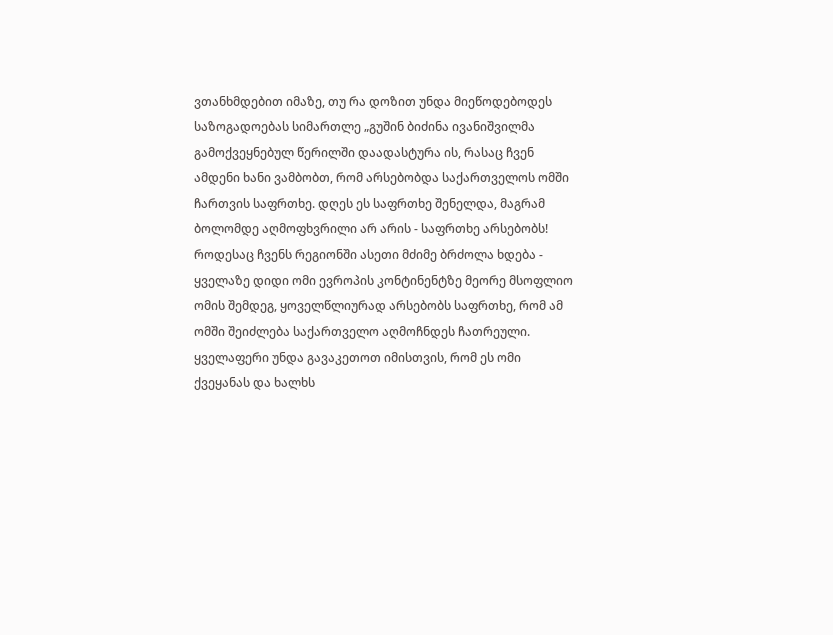ვთანხმდებით იმაზე, თუ რა დოზით უნდა მიეწოდებოდეს საზოგადოებას სიმართლე „გუშინ ბიძინა ივანიშვილმა გამოქვეყნებულ წერილში დაადასტურა ის, რასაც ჩვენ ამდენი ხანი ვამბობთ, რომ არსებობდა საქართველოს ომში ჩართვის საფრთხე. დღეს ეს საფრთხე შენელდა, მაგრამ ბოლომდე აღმოფხვრილი არ არის - საფრთხე არსებობს! როდესაც ჩვენს რეგიონში ასეთი მძიმე ბრძოლა ხდება - ყველაზე დიდი ომი ევროპის კონტინენტზე მეორე მსოფლიო ომის შემდეგ, ყოველწლიურად არსებობს საფრთხე, რომ ამ ომში შეიძლება საქართველო აღმოჩნდეს ჩათრეული. ყველაფერი უნდა გავაკეთოთ იმისთვის, რომ ეს ომი ქვეყანას და ხალხს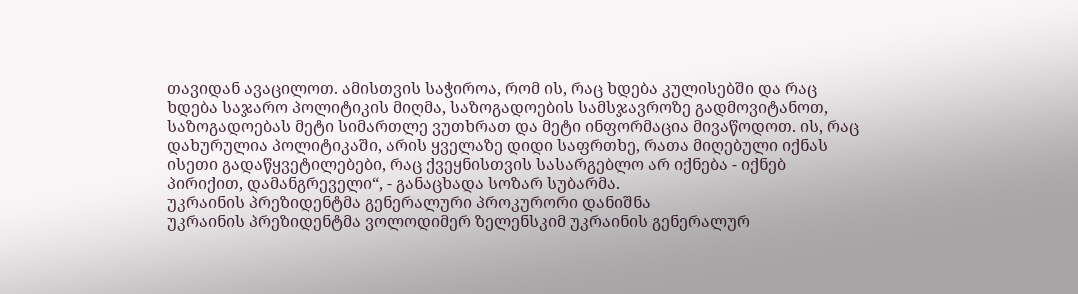თავიდან ავაცილოთ. ამისთვის საჭიროა, რომ ის, რაც ხდება კულისებში და რაც ხდება საჯარო პოლიტიკის მიღმა, საზოგადოების სამსჯავროზე გადმოვიტანოთ, საზოგადოებას მეტი სიმართლე ვუთხრათ და მეტი ინფორმაცია მივაწოდოთ. ის, რაც დახურულია პოლიტიკაში, არის ყველაზე დიდი საფრთხე, რათა მიღებული იქნას ისეთი გადაწყვეტილებები, რაც ქვეყნისთვის სასარგებლო არ იქნება - იქნებ პირიქით, დამანგრეველი“, - განაცხადა სოზარ სუბარმა.
უკრაინის პრეზიდენტმა გენერალური პროკურორი დანიშნა
უკრაინის პრეზიდენტმა ვოლოდიმერ ზელენსკიმ უკრაინის გენერალურ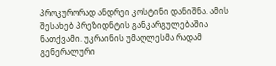პროკურორად ანდრეი კოსტინი დანიშნა. ამის შესახებ პრეზიდნტის განკარგულებაშია ნათქვამი. უკრაინის უმაღლესმა რადამ გენერალური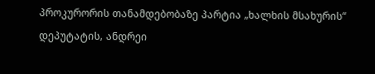პროკურორის თანამდებობაზე პარტია „ხალხის მსახურის“ დეპუტატის, ანდრეი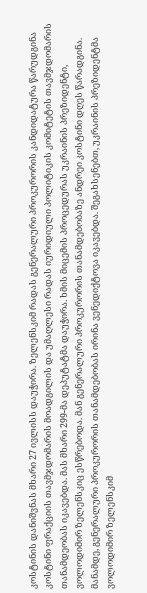კოსტინის დანიშვნას მხარი 27 ივლისს დაუჭირა. ზელენსკიმ რადას გენერალური პროკურორის კანდიდატურა წარუდგინა კოსტინი ფრაქციის თავმჯდომარის მოადგილის და უმაღლესი რადას იურიდიული პოლიტიკის კომიტეტის თავმჯდომარის თანამდეობას იკავებდა. მას მხარი 299-მა დეპუტატმა დაუჭირა. ხმის მიცემის პროცედურას უკრაინის პრეზიდენტი, ვოლოდიმირ ზელენსკიც ესწრებოდა. მან გენერალური პროკურორის თანამდებობაზე ანდრეი კოსტინი დღეს წარადგინა. მანამდე, გენერალური პროკურორის თანამდებობას ირინა ვენედიქტოვა იკავებდა. შეგახსენებთ, უკრაინის პრეზიდენტმა ვოლოდიმირ ზელენსკიმ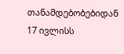თანამდებობებიდან 17 ივლისს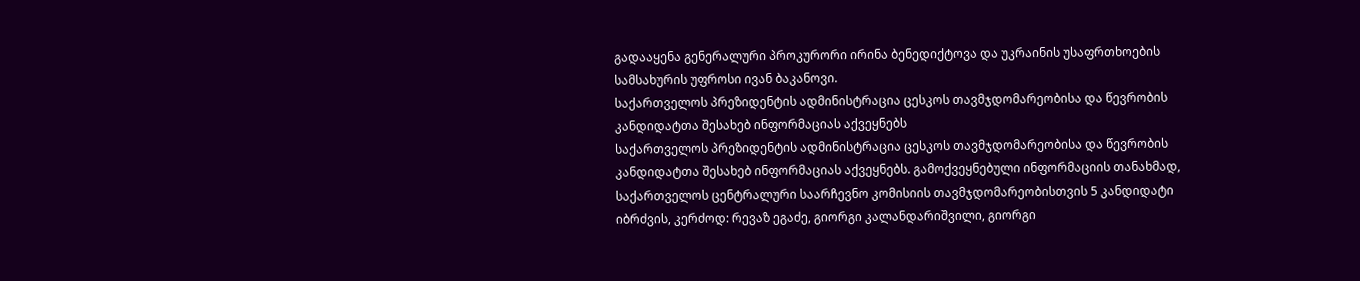გადააყენა გენერალური პროკურორი ირინა ბენედიქტოვა და უკრაინის უსაფრთხოების სამსახურის უფროსი ივან ბაკანოვი.
საქართველოს პრეზიდენტის ადმინისტრაცია ცესკოს თავმჯდომარეობისა და წევრობის კანდიდატთა შესახებ ინფორმაციას აქვეყნებს
საქართველოს პრეზიდენტის ადმინისტრაცია ცესკოს თავმჯდომარეობისა და წევრობის კანდიდატთა შესახებ ინფორმაციას აქვეყნებს. გამოქვეყნებული ინფორმაციის თანახმად, საქართველოს ცენტრალური საარჩევნო კომისიის თავმჯდომარეობისთვის 5 კანდიდატი იბრძვის, კერძოდ: რევაზ ეგაძე, გიორგი კალანდარიშვილი, გიორგი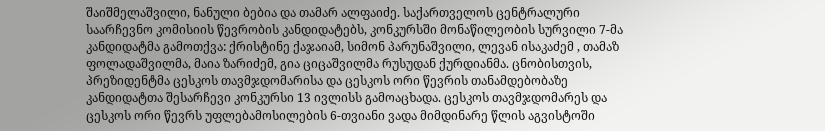შაიშმელაშვილი, ნანული ბებია და თამარ ალფაიძე. საქართველოს ცენტრალური საარჩევნო კომისიის წევრობის კანდიდატებს, კონკურსში მონაწილეობის სურვილი 7-მა კანდიდატმა გამოთქვა: ქრისტინე ქაჯაიამ, სიმონ პარუნაშვილი, ლევან ისაკაძემ , თამაზ ფოლადაშვილმა, მაია ზარიძემ, გია ციცაშვილმა რუსუდან ქურდიანმა. ცნობისთვის, პრეზიდენტმა ცესკოს თავმჯდომარისა და ცესკოს ორი წევრის თანამდებობაზე კანდიდატთა შესარჩევი კონკურსი 13 ივლისს გამოაცხადა. ცესკოს თავმჯდომარეს და ცესკოს ორი წევრს უფლებამოსილების 6-თვიანი ვადა მიმდინარე წლის აგვისტოში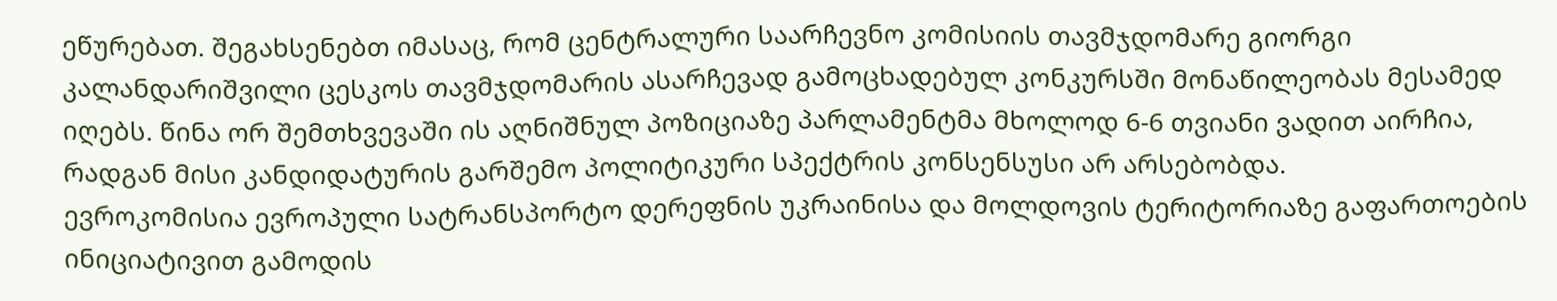ეწურებათ. შეგახსენებთ იმასაც, რომ ცენტრალური საარჩევნო კომისიის თავმჯდომარე გიორგი კალანდარიშვილი ცესკოს თავმჯდომარის ასარჩევად გამოცხადებულ კონკურსში მონაწილეობას მესამედ იღებს. წინა ორ შემთხვევაში ის აღნიშნულ პოზიციაზე პარლამენტმა მხოლოდ 6-6 თვიანი ვადით აირჩია, რადგან მისი კანდიდატურის გარშემო პოლიტიკური სპექტრის კონსენსუსი არ არსებობდა.
ევროკომისია ევროპული სატრანსპორტო დერეფნის უკრაინისა და მოლდოვის ტერიტორიაზე გაფართოების ინიციატივით გამოდის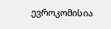ევროკომისია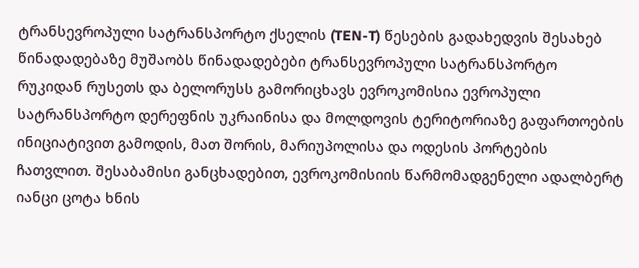ტრანსევროპული სატრანსპორტო ქსელის (TEN-T) წესების გადახედვის შესახებ წინადადებაზე მუშაობს წინადადებები ტრანსევროპული სატრანსპორტო რუკიდან რუსეთს და ბელორუსს გამორიცხავს ევროკომისია ევროპული სატრანსპორტო დერეფნის უკრაინისა და მოლდოვის ტერიტორიაზე გაფართოების ინიციატივით გამოდის, მათ შორის, მარიუპოლისა და ოდესის პორტების ჩათვლით. შესაბამისი განცხადებით, ევროკომისიის წარმომადგენელი ადალბერტ იანცი ცოტა ხნის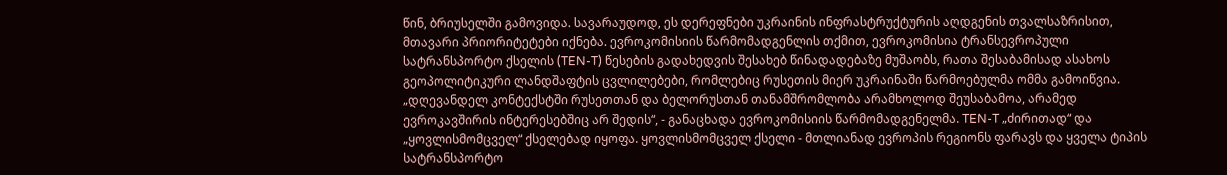წინ, ბრიუსელში გამოვიდა. სავარაუდოდ, ეს დერეფნები უკრაინის ინფრასტრუქტურის აღდგენის თვალსაზრისით, მთავარი პრიორიტეტები იქნება. ევროკომისიის წარმომადგენლის თქმით, ევროკომისია ტრანსევროპული სატრანსპორტო ქსელის (TEN-T) წესების გადახედვის შესახებ წინადადებაზე მუშაობს, რათა შესაბამისად ასახოს გეოპოლიტიკური ლანდშაფტის ცვლილებები, რომლებიც რუსეთის მიერ უკრაინაში წარმოებულმა ომმა გამოიწვია. „დღევანდელ კონტექსტში რუსეთთან და ბელორუსთან თანამშრომლობა არამხოლოდ შეუსაბამოა, არამედ ევროკავშირის ინტერესებშიც არ შედის“, - განაცხადა ევროკომისიის წარმომადგენელმა. TEN-T „ძირითად“ და „ყოვლისმომცველ“ ქსელებად იყოფა. ყოვლისმომცველ ქსელი - მთლიანად ევროპის რეგიონს ფარავს და ყველა ტიპის სატრანსპორტო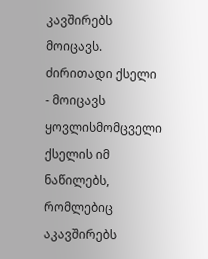კავშირებს მოიცავს. ძირითადი ქსელი - მოიცავს ყოვლისმომცველი ქსელის იმ ნაწილებს, რომლებიც აკავშირებს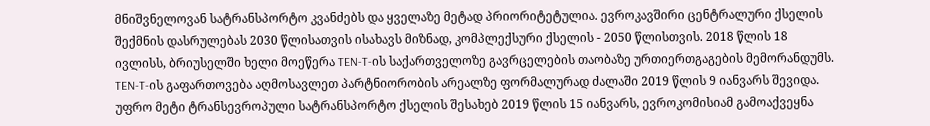მნიშვნელოვან სატრანსპორტო კვანძებს და ყველაზე მეტად პრიორიტეტულია. ევროკავშირი ცენტრალური ქსელის შექმნის დასრულებას 2030 წლისათვის ისახავს მიზნად, კომპლექსური ქსელის - 2050 წლისთვის. 2018 წლის 18 ივლისს, ბრიუსელში ხელი მოეწერა TEN-T-ის საქართველოზე გავრცელების თაობაზე ურთიერთგაგების მემორანდუმს. TEN-T-ის გაფართოვება აღმოსავლეთ პარტნიორობის არეალზე ფორმალურად ძალაში 2019 წლის 9 იანვარს შევიდა. უფრო მეტი ტრანსევროპული სატრანსპორტო ქსელის შესახებ 2019 წლის 15 იანვარს, ევროკომისიამ გამოაქვეყნა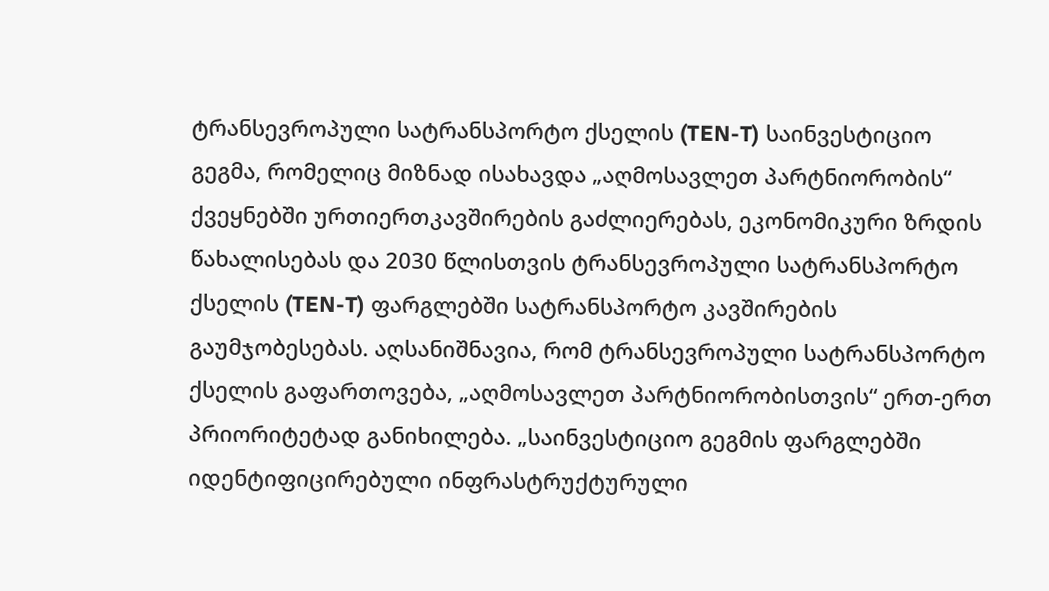ტრანსევროპული სატრანსპორტო ქსელის (TEN-T) საინვესტიციო გეგმა, რომელიც მიზნად ისახავდა „აღმოსავლეთ პარტნიორობის“ ქვეყნებში ურთიერთკავშირების გაძლიერებას, ეკონომიკური ზრდის წახალისებას და 2030 წლისთვის ტრანსევროპული სატრანსპორტო ქსელის (TEN-T) ფარგლებში სატრანსპორტო კავშირების გაუმჯობესებას. აღსანიშნავია, რომ ტრანსევროპული სატრანსპორტო ქსელის გაფართოვება, „აღმოსავლეთ პარტნიორობისთვის“ ერთ-ერთ პრიორიტეტად განიხილება. „საინვესტიციო გეგმის ფარგლებში იდენტიფიცირებული ინფრასტრუქტურული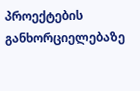პროექტების განხორციელებაზე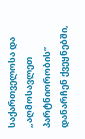საქართველოსა და „აღმოსავლეთ პარტნიორობის” დანარჩენ ქვეყნებში,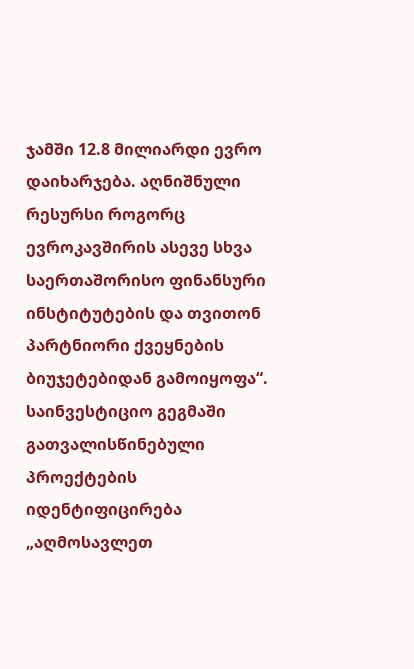ჯამში 12.8 მილიარდი ევრო დაიხარჯება. აღნიშნული რესურსი როგორც ევროკავშირის ასევე სხვა საერთაშორისო ფინანსური ინსტიტუტების და თვითონ პარტნიორი ქვეყნების ბიუჯეტებიდან გამოიყოფა“. საინვესტიციო გეგმაში გათვალისწინებული პროექტების იდენტიფიცირება „აღმოსავლეთ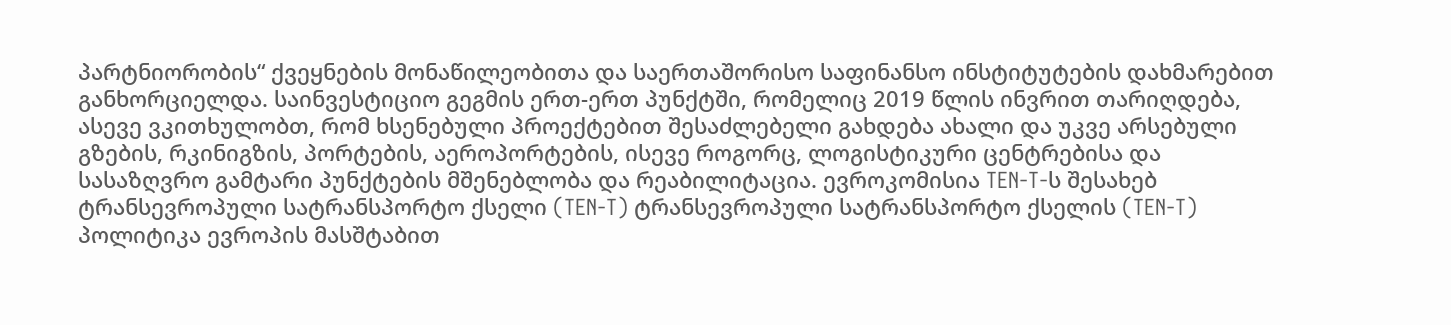პარტნიორობის“ ქვეყნების მონაწილეობითა და საერთაშორისო საფინანსო ინსტიტუტების დახმარებით განხორციელდა. საინვესტიციო გეგმის ერთ-ერთ პუნქტში, რომელიც 2019 წლის ინვრით თარიღდება, ასევე ვკითხულობთ, რომ ხსენებული პროექტებით შესაძლებელი გახდება ახალი და უკვე არსებული გზების, რკინიგზის, პორტების, აეროპორტების, ისევე როგორც, ლოგისტიკური ცენტრებისა და სასაზღვრო გამტარი პუნქტების მშენებლობა და რეაბილიტაცია. ევროკომისია TEN-T-ს შესახებ ტრანსევროპული სატრანსპორტო ქსელი (TEN-T) ტრანსევროპული სატრანსპორტო ქსელის (TEN-T) პოლიტიკა ევროპის მასშტაბით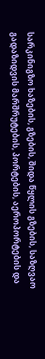სარკინიგზო ხაზების, გზების, შიდა წყლის გზების, საზღვაო გადაზიდვის მარშრუტების, პორტების, აეროპორტების და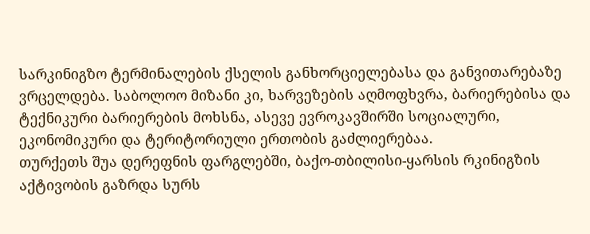სარკინიგზო ტერმინალების ქსელის განხორციელებასა და განვითარებაზე ვრცელდება. საბოლოო მიზანი კი, ხარვეზების აღმოფხვრა, ბარიერებისა და ტექნიკური ბარიერების მოხსნა, ასევე ევროკავშირში სოციალური, ეკონომიკური და ტერიტორიული ერთობის გაძლიერებაა.
თურქეთს შუა დერეფნის ფარგლებში, ბაქო-თბილისი-ყარსის რკინიგზის აქტივობის გაზრდა სურს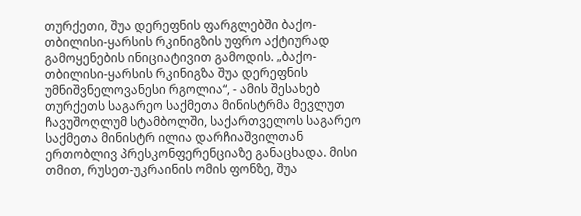თურქეთი, შუა დერეფნის ფარგლებში ბაქო-თბილისი-ყარსის რკინიგზის უფრო აქტიურად გამოყენების ინიციატივით გამოდის. „ბაქო-თბილისი-ყარსის რკინიგზა შუა დერეფნის უმნიშვნელოვანესი რგოლია“, - ამის შესახებ თურქეთს საგარეო საქმეთა მინისტრმა მევლუთ ჩავუშოღლუმ სტამბოლში, საქართველოს საგარეო საქმეთა მინისტრ ილია დარჩიაშვილთან ერთობლივ პრესკონფერენციაზე განაცხადა. მისი თმით, რუსეთ-უკრაინის ომის ფონზე, შუა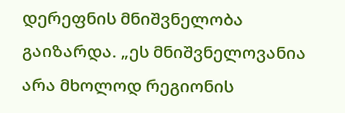დერეფნის მნიშვნელობა გაიზარდა. „ეს მნიშვნელოვანია არა მხოლოდ რეგიონის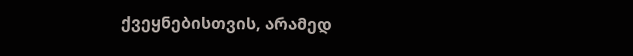ქვეყნებისთვის, არამედ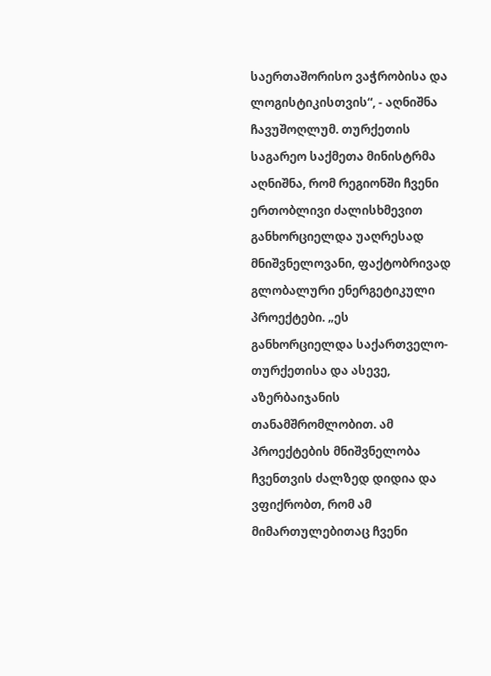საერთაშორისო ვაჭრობისა და ლოგისტიკისთვის“, - აღნიშნა ჩავუშოღლუმ. თურქეთის საგარეო საქმეთა მინისტრმა აღნიშნა, რომ რეგიონში ჩვენი ერთობლივი ძალისხმევით განხორციელდა უაღრესად მნიშვნელოვანი, ფაქტობრივად გლობალური ენერგეტიკული პროექტები. „ეს განხორციელდა საქართველო-თურქეთისა და ასევე, აზერბაიჯანის თანამშრომლობით. ამ პროექტების მნიშვნელობა ჩვენთვის ძალზედ დიდია და ვფიქრობთ, რომ ამ მიმართულებითაც ჩვენი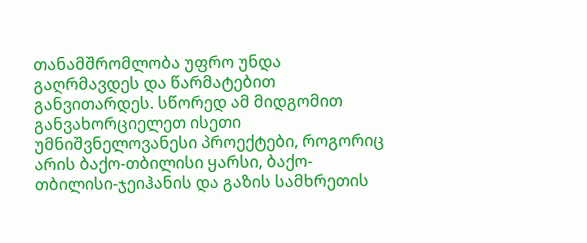თანამშრომლობა უფრო უნდა გაღრმავდეს და წარმატებით განვითარდეს. სწორედ ამ მიდგომით განვახორციელეთ ისეთი უმნიშვნელოვანესი პროექტები, როგორიც არის ბაქო-თბილისი ყარსი, ბაქო-თბილისი-ჯეიჰანის და გაზის სამხრეთის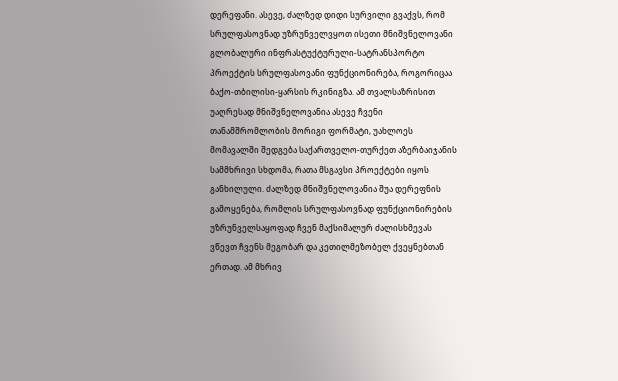დერეფანი. ასევე, ძალზედ დიდი სურვილი გვაქვს, რომ სრულფასოვნად უზრუნველვყოთ ისეთი მნიშვნელოვანი გლობალური ინფრასტუქტურული-სატრანსპორტო პროექტის სრულფასოვანი ფუნქციონირება, როგორიცაა ბაქო-თბილისი-ყარსის რკინიგზა. ამ თვალსაზრისით უაღრესად მნიშვნელოვანია ასევე ჩვენი თანამშრომლობის მორიგი ფორმატი, უახლოეს მომავალში შედგება საქართველო-თურქეთ აზერბაიჯანის სამმხრივი სხდომა, რათა მსგავსი პროექტები იყოს განხილული. ძალზედ მნიშვნელოვანია შუა დერეფნის გამოყენება, რომლის სრულფასოვნად ფუნქციონირების უზრუნველსაყოფად ჩვენ მაქსიმალურ ძალისხმევას ვწევთ ჩვენს მეგობარ და კეთილმეზობელ ქვეყნებთან ერთად. ამ მხრივ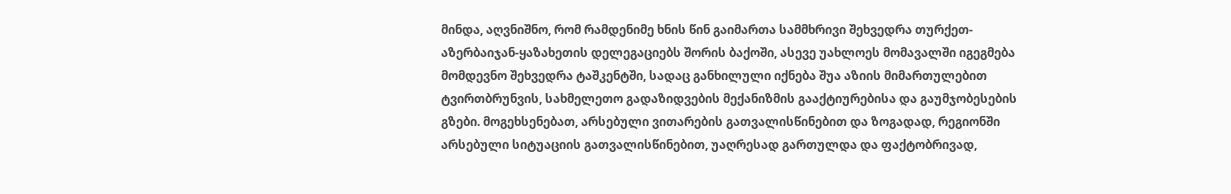მინდა, აღვნიშნო, რომ რამდენიმე ხნის წინ გაიმართა სამმხრივი შეხვედრა თურქეთ-აზერბაიჯან-ყაზახეთის დელეგაციებს შორის ბაქოში, ასევე უახლოეს მომავალში იგეგმება მომდევნო შეხვედრა ტაშკენტში, სადაც განხილული იქნება შუა აზიის მიმართულებით ტვირთბრუნვის, სახმელეთო გადაზიდვების მექანიზმის გააქტიურებისა და გაუმჯობესების გზები. მოგეხსენებათ, არსებული ვითარების გათვალისწინებით და ზოგადად, რეგიონში არსებული სიტუაციის გათვალისწინებით, უაღრესად გართულდა და ფაქტობრივად,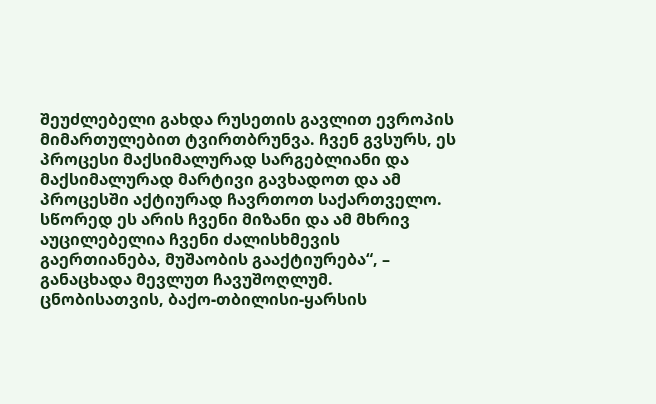შეუძლებელი გახდა რუსეთის გავლით ევროპის მიმართულებით ტვირთბრუნვა. ჩვენ გვსურს, ეს პროცესი მაქსიმალურად სარგებლიანი და მაქსიმალურად მარტივი გავხადოთ და ამ პროცესში აქტიურად ჩავრთოთ საქართველო. სწორედ ეს არის ჩვენი მიზანი და ამ მხრივ აუცილებელია ჩვენი ძალისხმევის გაერთიანება, მუშაობის გააქტიურება“, – განაცხადა მევლუთ ჩავუშოღლუმ. ცნობისათვის, ბაქო-თბილისი-ყარსის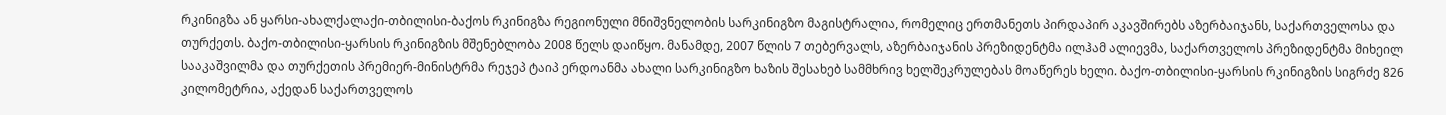რკინიგზა ან ყარსი-ახალქალაქი-თბილისი-ბაქოს რკინიგზა რეგიონული მნიშვნელობის სარკინიგზო მაგისტრალია, რომელიც ერთმანეთს პირდაპირ აკავშირებს აზერბაიჯანს, საქართველოსა და თურქეთს. ბაქო-თბილისი-ყარსის რკინიგზის მშენებლობა 2008 წელს დაიწყო. მანამდე, 2007 წლის 7 თებერვალს, აზერბაიჯანის პრეზიდენტმა ილჰამ ალიევმა, საქართველოს პრეზიდენტმა მიხეილ სააკაშვილმა და თურქეთის პრემიერ-მინისტრმა რეჯეპ ტაიპ ერდოანმა ახალი სარკინიგზო ხაზის შესახებ სამმხრივ ხელშეკრულებას მოაწერეს ხელი. ბაქო-თბილისი-ყარსის რკინიგზის სიგრძე 826 კილომეტრია, აქედან საქართველოს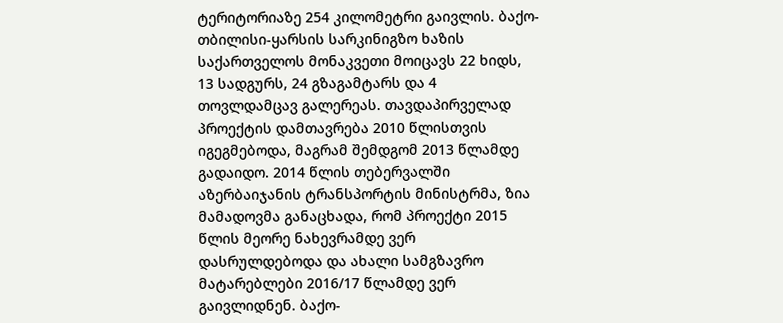ტერიტორიაზე 254 კილომეტრი გაივლის. ბაქო-თბილისი-ყარსის სარკინიგზო ხაზის საქართველოს მონაკვეთი მოიცავს 22 ხიდს, 13 სადგურს, 24 გზაგამტარს და 4 თოვლდამცავ გალერეას. თავდაპირველად პროექტის დამთავრება 2010 წლისთვის იგეგმებოდა, მაგრამ შემდგომ 2013 წლამდე გადაიდო. 2014 წლის თებერვალში აზერბაიჯანის ტრანსპორტის მინისტრმა, ზია მამადოვმა განაცხადა, რომ პროექტი 2015 წლის მეორე ნახევრამდე ვერ დასრულდებოდა და ახალი სამგზავრო მატარებლები 2016/17 წლამდე ვერ გაივლიდნენ. ბაქო-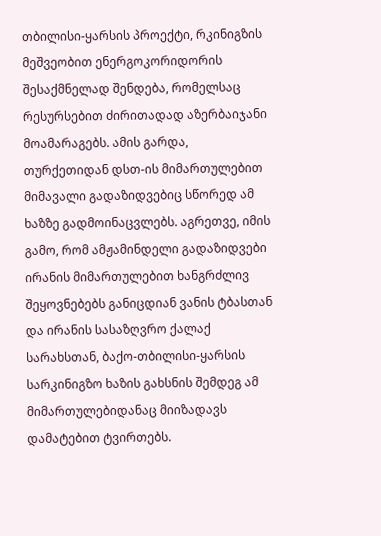თბილისი-ყარსის პროექტი, რკინიგზის მეშვეობით ენერგოკორიდორის შესაქმნელად შენდება, რომელსაც რესურსებით ძირითადად აზერბაიჯანი მოამარაგებს. ამის გარდა, თურქეთიდან დსთ-ის მიმართულებით მიმავალი გადაზიდვებიც სწორედ ამ ხაზზე გადმოინაცვლებს. აგრეთვე, იმის გამო, რომ ამჟამინდელი გადაზიდვები ირანის მიმართულებით ხანგრძლივ შეყოვნებებს განიცდიან ვანის ტბასთან და ირანის სასაზღვრო ქალაქ სარახსთან, ბაქო-თბილისი-ყარსის სარკინიგზო ხაზის გახსნის შემდეგ ამ მიმართულებიდანაც მიიზადავს დამატებით ტვირთებს.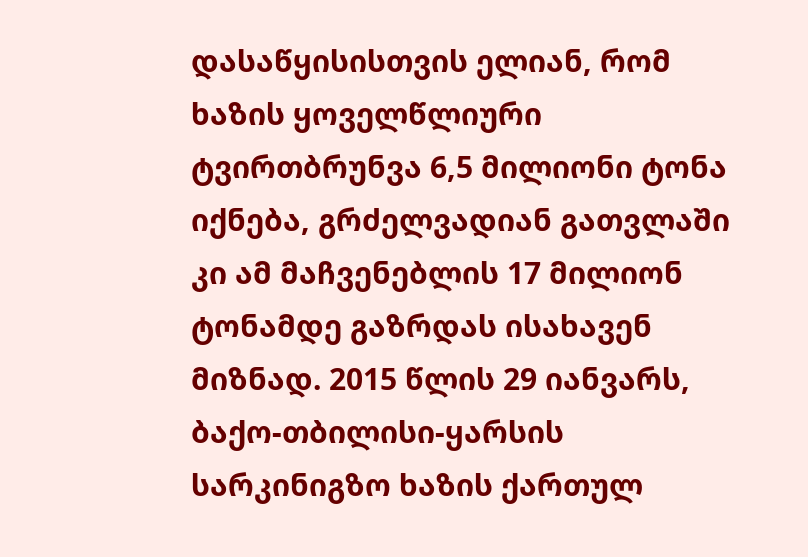დასაწყისისთვის ელიან, რომ ხაზის ყოველწლიური ტვირთბრუნვა 6,5 მილიონი ტონა იქნება, გრძელვადიან გათვლაში კი ამ მაჩვენებლის 17 მილიონ ტონამდე გაზრდას ისახავენ მიზნად. 2015 წლის 29 იანვარს, ბაქო-თბილისი-ყარსის სარკინიგზო ხაზის ქართულ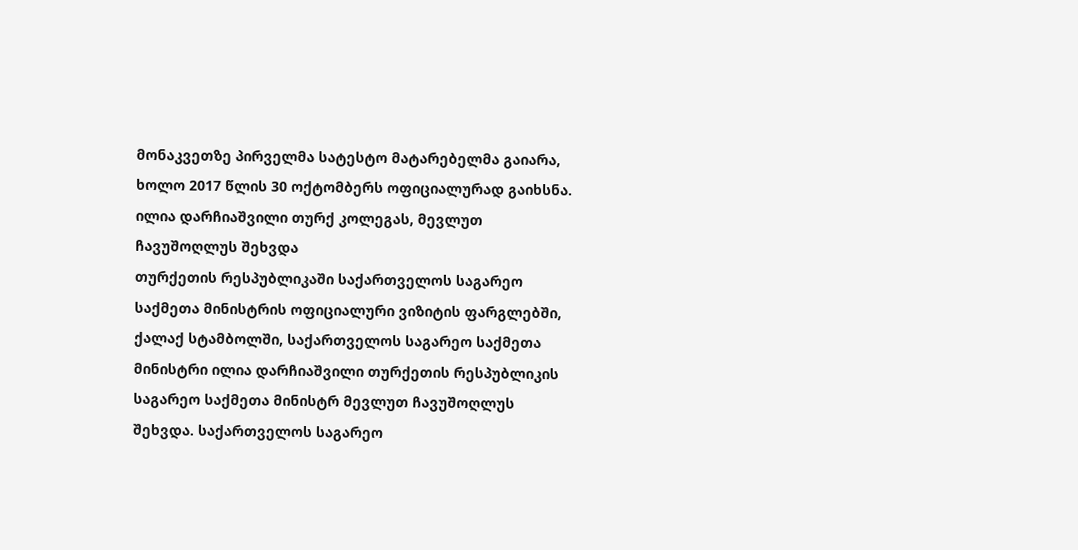მონაკვეთზე პირველმა სატესტო მატარებელმა გაიარა, ხოლო 2017 წლის 30 ოქტომბერს ოფიციალურად გაიხსნა.
ილია დარჩიაშვილი თურქ კოლეგას, მევლუთ ჩავუშოღლუს შეხვდა
თურქეთის რესპუბლიკაში საქართველოს საგარეო საქმეთა მინისტრის ოფიციალური ვიზიტის ფარგლებში, ქალაქ სტამბოლში, საქართველოს საგარეო საქმეთა მინისტრი ილია დარჩიაშვილი თურქეთის რესპუბლიკის საგარეო საქმეთა მინისტრ მევლუთ ჩავუშოღლუს შეხვდა. საქართველოს საგარეო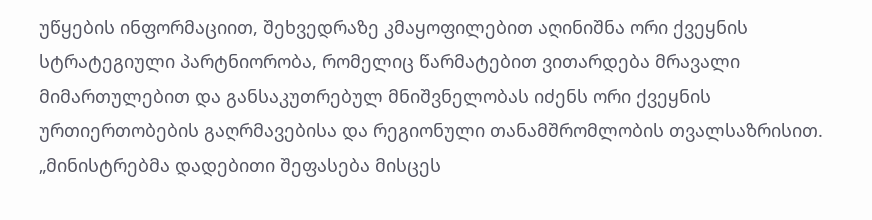უწყების ინფორმაციით, შეხვედრაზე კმაყოფილებით აღინიშნა ორი ქვეყნის სტრატეგიული პარტნიორობა, რომელიც წარმატებით ვითარდება მრავალი მიმართულებით და განსაკუთრებულ მნიშვნელობას იძენს ორი ქვეყნის ურთიერთობების გაღრმავებისა და რეგიონული თანამშრომლობის თვალსაზრისით. „მინისტრებმა დადებითი შეფასება მისცეს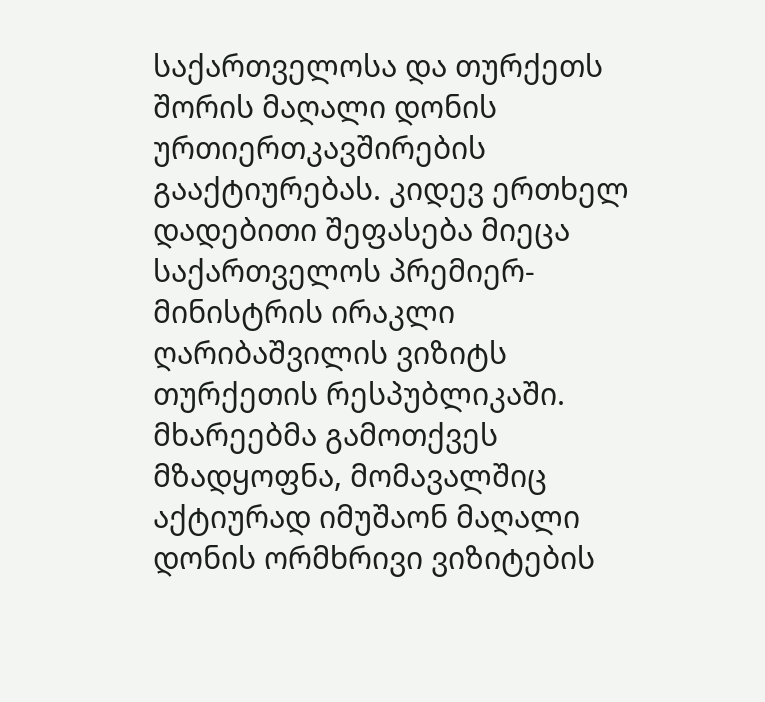საქართველოსა და თურქეთს შორის მაღალი დონის ურთიერთკავშირების გააქტიურებას. კიდევ ერთხელ დადებითი შეფასება მიეცა საქართველოს პრემიერ-მინისტრის ირაკლი ღარიბაშვილის ვიზიტს თურქეთის რესპუბლიკაში. მხარეებმა გამოთქვეს მზადყოფნა, მომავალშიც აქტიურად იმუშაონ მაღალი დონის ორმხრივი ვიზიტების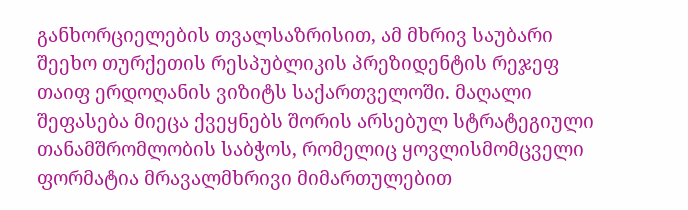განხორციელების თვალსაზრისით, ამ მხრივ საუბარი შეეხო თურქეთის რესპუბლიკის პრეზიდენტის რეჯეფ თაიფ ერდოღანის ვიზიტს საქართველოში. მაღალი შეფასება მიეცა ქვეყნებს შორის არსებულ სტრატეგიული თანამშრომლობის საბჭოს, რომელიც ყოვლისმომცველი ფორმატია მრავალმხრივი მიმართულებით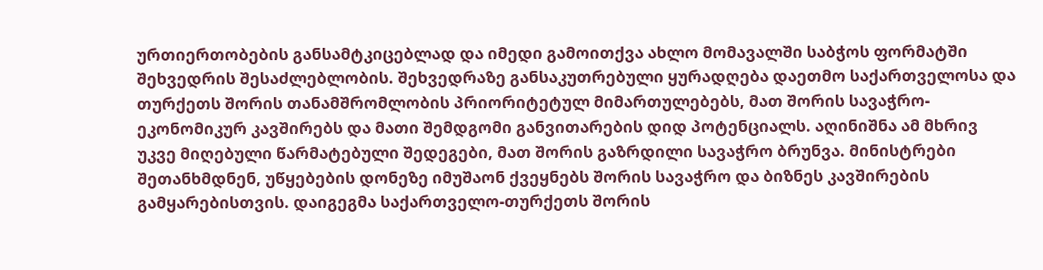ურთიერთობების განსამტკიცებლად და იმედი გამოითქვა ახლო მომავალში საბჭოს ფორმატში შეხვედრის შესაძლებლობის. შეხვედრაზე განსაკუთრებული ყურადღება დაეთმო საქართველოსა და თურქეთს შორის თანამშრომლობის პრიორიტეტულ მიმართულებებს, მათ შორის სავაჭრო-ეკონომიკურ კავშირებს და მათი შემდგომი განვითარების დიდ პოტენციალს. აღინიშნა ამ მხრივ უკვე მიღებული წარმატებული შედეგები, მათ შორის გაზრდილი სავაჭრო ბრუნვა. მინისტრები შეთანხმდნენ, უწყებების დონეზე იმუშაონ ქვეყნებს შორის სავაჭრო და ბიზნეს კავშირების გამყარებისთვის. დაიგეგმა საქართველო-თურქეთს შორის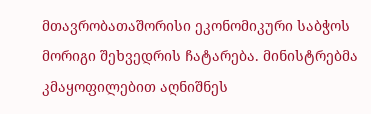მთავრობათაშორისი ეკონომიკური საბჭოს მორიგი შეხვედრის ჩატარება. მინისტრებმა კმაყოფილებით აღნიშნეს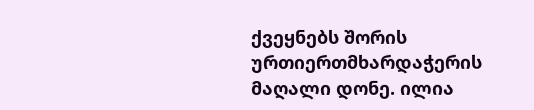ქვეყნებს შორის ურთიერთმხარდაჭერის მაღალი დონე. ილია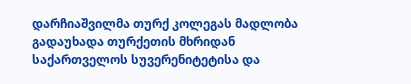დარჩიაშვილმა თურქ კოლეგას მადლობა გადაუხადა თურქეთის მხრიდან საქართველოს სუვერენიტეტისა და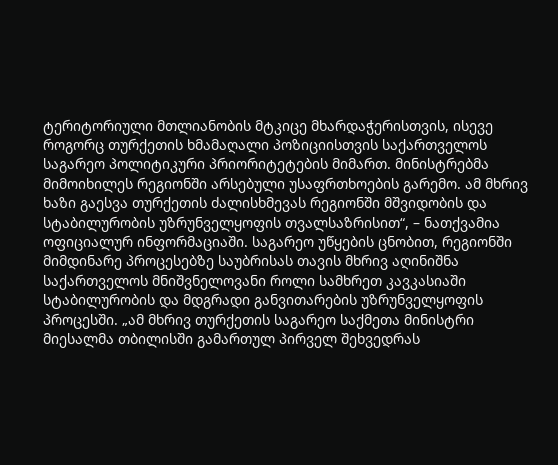ტერიტორიული მთლიანობის მტკიცე მხარდაჭერისთვის, ისევე როგორც თურქეთის ხმამაღალი პოზიციისთვის საქართველოს საგარეო პოლიტიკური პრიორიტეტების მიმართ. მინისტრებმა მიმოიხილეს რეგიონში არსებული უსაფრთხოების გარემო. ამ მხრივ ხაზი გაესვა თურქეთის ძალისხმევას რეგიონში მშვიდობის და სტაბილურობის უზრუნველყოფის თვალსაზრისით“, – ნათქვამია ოფიციალურ ინფორმაციაში. საგარეო უწყების ცნობით, რეგიონში მიმდინარე პროცესებზე საუბრისას თავის მხრივ აღინიშნა საქართველოს მნიშვნელოვანი როლი სამხრეთ კავკასიაში სტაბილურობის და მდგრადი განვითარების უზრუნველყოფის პროცესში. „ამ მხრივ თურქეთის საგარეო საქმეთა მინისტრი მიესალმა თბილისში გამართულ პირველ შეხვედრას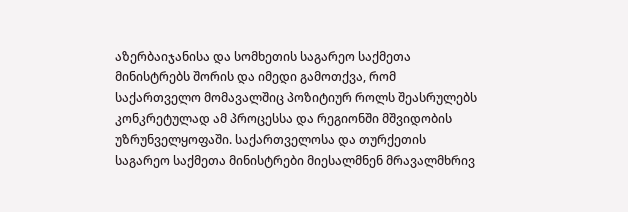აზერბაიჯანისა და სომხეთის საგარეო საქმეთა მინისტრებს შორის და იმედი გამოთქვა, რომ საქართველო მომავალშიც პოზიტიურ როლს შეასრულებს კონკრეტულად ამ პროცესსა და რეგიონში მშვიდობის უზრუნველყოფაში. საქართველოსა და თურქეთის საგარეო საქმეთა მინისტრები მიესალმნენ მრავალმხრივ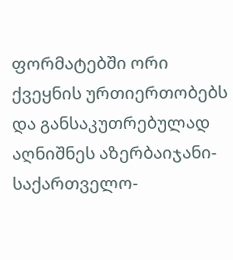ფორმატებში ორი ქვეყნის ურთიერთობებს და განსაკუთრებულად აღნიშნეს აზერბაიჯანი-საქართველო-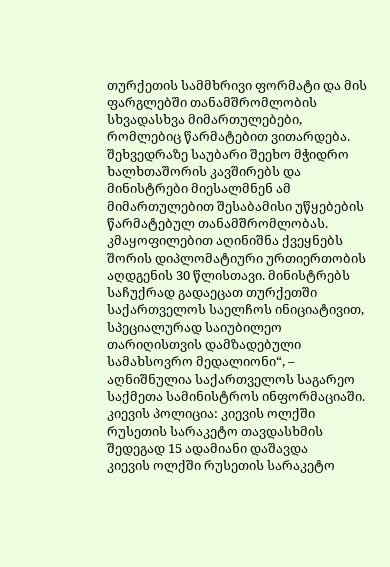თურქეთის სამმხრივი ფორმატი და მის ფარგლებში თანამშრომლობის სხვადასხვა მიმართულებები, რომლებიც წარმატებით ვითარდება. შეხვედრაზე საუბარი შეეხო მჭიდრო ხალხთაშორის კავშირებს და მინისტრები მიესალმნენ ამ მიმართულებით შესაბამისი უწყებების წარმატებულ თანამშრომლობას. კმაყოფილებით აღინიშნა ქვეყნებს შორის დიპლომატიური ურთიერთობის აღდგენის 30 წლისთავი. მინისტრებს საჩუქრად გადაეცათ თურქეთში საქართველოს საელჩოს ინიციატივით, სპეციალურად საიუბილეო თარიღისთვის დამზადებული სამახსოვრო მედალიონი“, – აღნიშნულია საქართველოს საგარეო საქმეთა სამინისტროს ინფორმაციაში.
კიევის პოლიცია: კიევის ოლქში რუსეთის სარაკეტო თავდასხმის შედეგად 15 ადამიანი დაშავდა
კიევის ოლქში რუსეთის სარაკეტო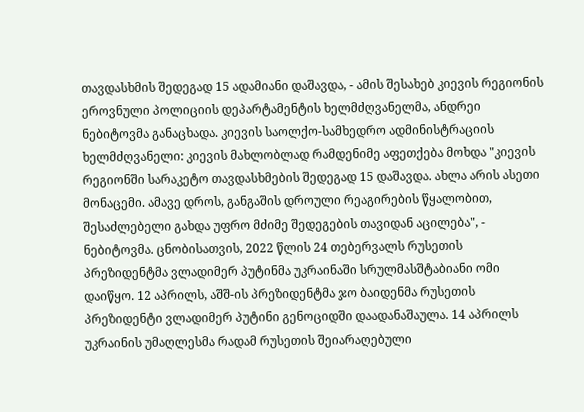თავდასხმის შედეგად 15 ადამიანი დაშავდა, - ამის შესახებ კიევის რეგიონის ეროვნული პოლიციის დეპარტამენტის ხელმძღვანელმა, ანდრეი ნებიტოვმა განაცხადა. კიევის საოლქო-სამხედრო ადმინისტრაციის ხელმძღვანელი: კიევის მახლობლად რამდენიმე აფეთქება მოხდა "კიევის რეგიონში სარაკეტო თავდასხმების შედეგად 15 დაშავდა. ახლა არის ასეთი მონაცემი. ამავე დროს, განგაშის დროული რეაგირების წყალობით, შესაძლებელი გახდა უფრო მძიმე შედეგების თავიდან აცილება", - ნებიტოვმა. ცნობისათვის, 2022 წლის 24 თებერვალს რუსეთის პრეზიდენტმა ვლადიმერ პუტინმა უკრაინაში სრულმასშტაბიანი ომი დაიწყო. 12 აპრილს, აშშ-ის პრეზიდენტმა ჯო ბაიდენმა რუსეთის პრეზიდენტი ვლადიმერ პუტინი გენოციდში დაადანაშაულა. 14 აპრილს უკრაინის უმაღლესმა რადამ რუსეთის შეიარაღებული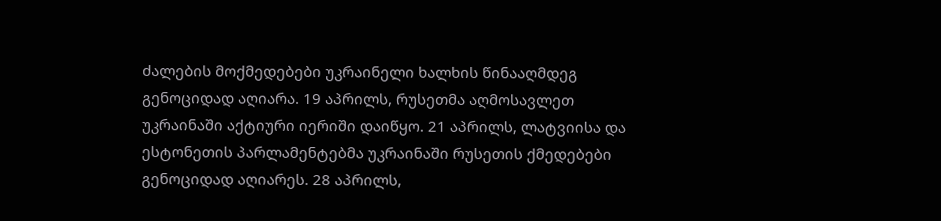ძალების მოქმედებები უკრაინელი ხალხის წინააღმდეგ გენოციდად აღიარა. 19 აპრილს, რუსეთმა აღმოსავლეთ უკრაინაში აქტიური იერიში დაიწყო. 21 აპრილს, ლატვიისა და ესტონეთის პარლამენტებმა უკრაინაში რუსეთის ქმედებები გენოციდად აღიარეს. 28 აპრილს,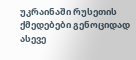უკრაინაში რუსეთის ქმედებები გენოციდად ასევე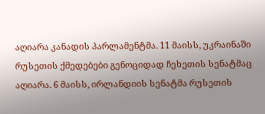აღიარა კანადის პარლამენტმა. 11 მაისს, უკრაინაში რუსეთის ქმედებები გენოციდად ჩეხეთის სენატმაც აღიარა. 6 მაისს, ირლანდიის სენატმა რუსეთის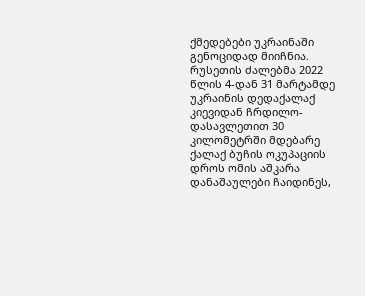ქმედებები უკრაინაში გენოციდად მიიჩნია. რუსეთის ძალებმა 2022 წლის 4-დან 31 მარტამდე უკრაინის დედაქალაქ კიევიდან ჩრდილო-დასავლეთით 30 კილომეტრში მდებარე ქალაქ ბუჩის ოკუპაციის დროს ომის აშკარა დანაშაულები ჩაიდინეს,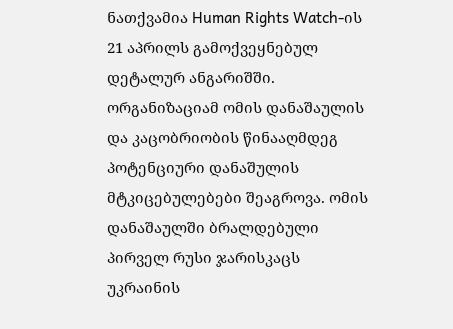ნათქვამია Human Rights Watch-ის 21 აპრილს გამოქვეყნებულ დეტალურ ანგარიშში. ორგანიზაციამ ომის დანაშაულის და კაცობრიობის წინააღმდეგ პოტენციური დანაშულის მტკიცებულებები შეაგროვა. ომის დანაშაულში ბრალდებული პირველ რუსი ჯარისკაცს უკრაინის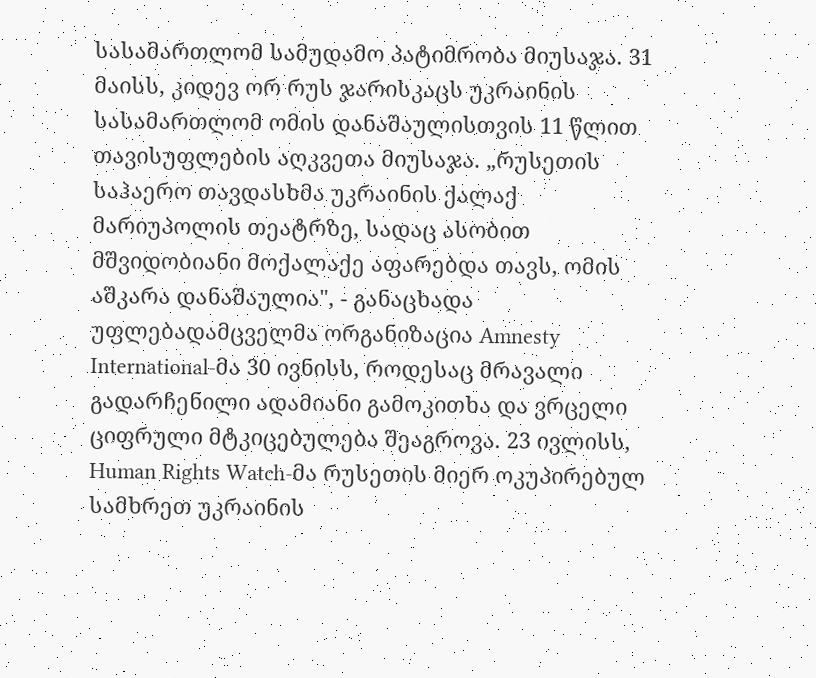სასამართლომ სამუდამო პატიმრობა მიუსაჯა. 31 მაისს, კიდევ ორ რუს ჯარისკაცს უკრაინის სასამართლომ ომის დანაშაულისთვის 11 წლით თავისუფლების აღკვეთა მიუსაჯა. „რუსეთის საჰაერო თავდასხმა უკრაინის ქალაქ მარიუპოლის თეატრზე, სადაც ასობით მშვიდობიანი მოქალაქე აფარებდა თავს, ომის აშკარა დანაშაულია", - განაცხადა უფლებადამცველმა ორგანიზაცია Amnesty International-მა 30 ივნისს, როდესაც მრავალი გადარჩენილი ადამიანი გამოკითხა და ვრცელი ციფრული მტკიცებულება შეაგროვა. 23 ივლისს, Human Rights Watch-მა რუსეთის მიერ ოკუპირებულ სამხრეთ უკრაინის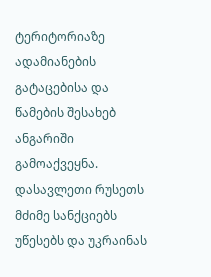ტერიტორიაზე ადამიანების გატაცებისა და წამების შესახებ ანგარიში გამოაქვეყნა. დასავლეთი რუსეთს მძიმე სანქციებს უწესებს და უკრაინას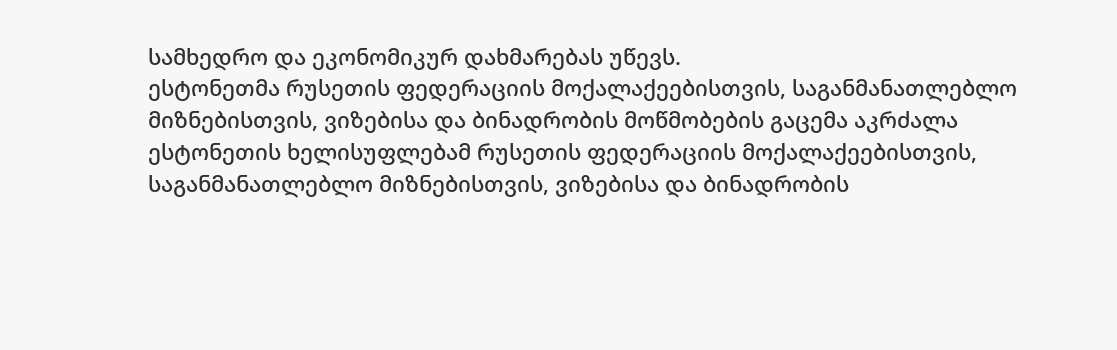სამხედრო და ეკონომიკურ დახმარებას უწევს.
ესტონეთმა რუსეთის ფედერაციის მოქალაქეებისთვის, საგანმანათლებლო მიზნებისთვის, ვიზებისა და ბინადრობის მოწმობების გაცემა აკრძალა
ესტონეთის ხელისუფლებამ რუსეთის ფედერაციის მოქალაქეებისთვის, საგანმანათლებლო მიზნებისთვის, ვიზებისა და ბინადრობის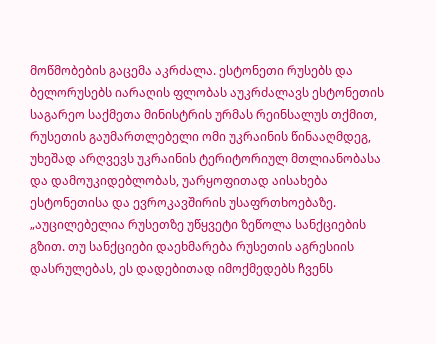მოწმობების გაცემა აკრძალა. ესტონეთი რუსებს და ბელორუსებს იარაღის ფლობას აუკრძალავს ესტონეთის საგარეო საქმეთა მინისტრის ურმას რეინსალუს თქმით, რუსეთის გაუმართლებელი ომი უკრაინის წინააღმდეგ, უხეშად არღვევს უკრაინის ტერიტორიულ მთლიანობასა და დამოუკიდებლობას, უარყოფითად აისახება ესტონეთისა და ევროკავშირის უსაფრთხოებაზე. „აუცილებელია რუსეთზე უწყვეტი ზეწოლა სანქციების გზით. თუ სანქციები დაეხმარება რუსეთის აგრესიის დასრულებას, ეს დადებითად იმოქმედებს ჩვენს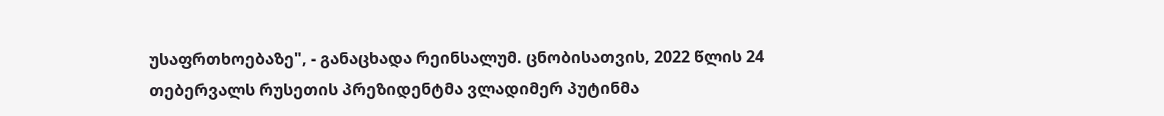უსაფრთხოებაზე", - განაცხადა რეინსალუმ. ცნობისათვის, 2022 წლის 24 თებერვალს რუსეთის პრეზიდენტმა ვლადიმერ პუტინმა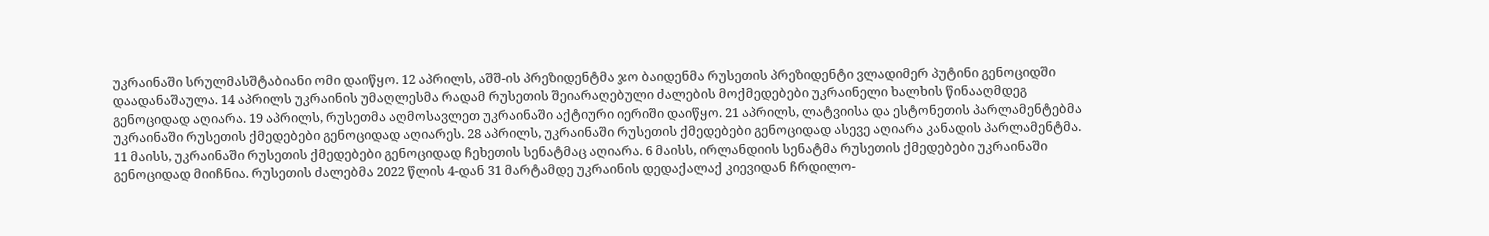უკრაინაში სრულმასშტაბიანი ომი დაიწყო. 12 აპრილს, აშშ-ის პრეზიდენტმა ჯო ბაიდენმა რუსეთის პრეზიდენტი ვლადიმერ პუტინი გენოციდში დაადანაშაულა. 14 აპრილს უკრაინის უმაღლესმა რადამ რუსეთის შეიარაღებული ძალების მოქმედებები უკრაინელი ხალხის წინააღმდეგ გენოციდად აღიარა. 19 აპრილს, რუსეთმა აღმოსავლეთ უკრაინაში აქტიური იერიში დაიწყო. 21 აპრილს, ლატვიისა და ესტონეთის პარლამენტებმა უკრაინაში რუსეთის ქმედებები გენოციდად აღიარეს. 28 აპრილს, უკრაინაში რუსეთის ქმედებები გენოციდად ასევე აღიარა კანადის პარლამენტმა. 11 მაისს, უკრაინაში რუსეთის ქმედებები გენოციდად ჩეხეთის სენატმაც აღიარა. 6 მაისს, ირლანდიის სენატმა რუსეთის ქმედებები უკრაინაში გენოციდად მიიჩნია. რუსეთის ძალებმა 2022 წლის 4-დან 31 მარტამდე უკრაინის დედაქალაქ კიევიდან ჩრდილო-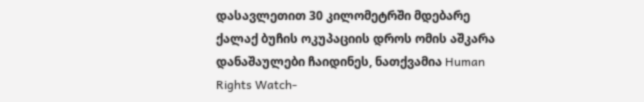დასავლეთით 30 კილომეტრში მდებარე ქალაქ ბუჩის ოკუპაციის დროს ომის აშკარა დანაშაულები ჩაიდინეს, ნათქვამია Human Rights Watch-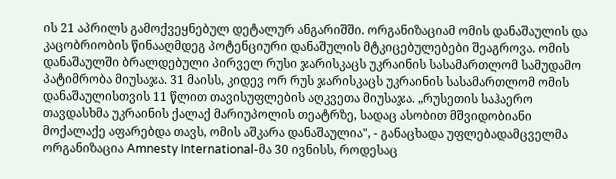ის 21 აპრილს გამოქვეყნებულ დეტალურ ანგარიშში. ორგანიზაციამ ომის დანაშაულის და კაცობრიობის წინააღმდეგ პოტენციური დანაშულის მტკიცებულებები შეაგროვა. ომის დანაშაულში ბრალდებული პირველ რუსი ჯარისკაცს უკრაინის სასამართლომ სამუდამო პატიმრობა მიუსაჯა. 31 მაისს, კიდევ ორ რუს ჯარისკაცს უკრაინის სასამართლომ ომის დანაშაულისთვის 11 წლით თავისუფლების აღკვეთა მიუსაჯა. „რუსეთის საჰაერო თავდასხმა უკრაინის ქალაქ მარიუპოლის თეატრზე, სადაც ასობით მშვიდობიანი მოქალაქე აფარებდა თავს, ომის აშკარა დანაშაულია", - განაცხადა უფლებადამცველმა ორგანიზაცია Amnesty International-მა 30 ივნისს, როდესაც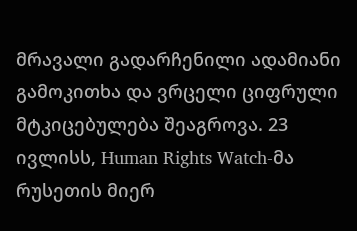მრავალი გადარჩენილი ადამიანი გამოკითხა და ვრცელი ციფრული მტკიცებულება შეაგროვა. 23 ივლისს, Human Rights Watch-მა რუსეთის მიერ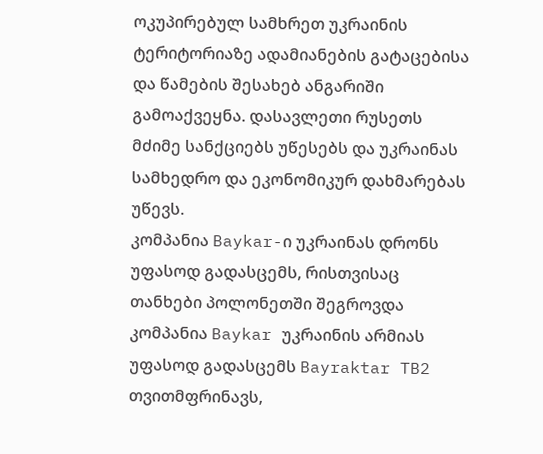ოკუპირებულ სამხრეთ უკრაინის ტერიტორიაზე ადამიანების გატაცებისა და წამების შესახებ ანგარიში გამოაქვეყნა. დასავლეთი რუსეთს მძიმე სანქციებს უწესებს და უკრაინას სამხედრო და ეკონომიკურ დახმარებას უწევს.
კომპანია Baykar-ი უკრაინას დრონს უფასოდ გადასცემს, რისთვისაც თანხები პოლონეთში შეგროვდა
კომპანია Baykar უკრაინის არმიას უფასოდ გადასცემს Bayraktar TB2 თვითმფრინავს,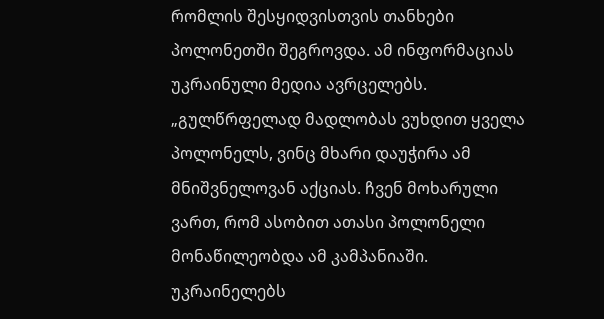რომლის შესყიდვისთვის თანხები პოლონეთში შეგროვდა. ამ ინფორმაციას უკრაინული მედია ავრცელებს. „გულწრფელად მადლობას ვუხდით ყველა პოლონელს, ვინც მხარი დაუჭირა ამ მნიშვნელოვან აქციას. ჩვენ მოხარული ვართ, რომ ასობით ათასი პოლონელი მონაწილეობდა ამ კამპანიაში. უკრაინელებს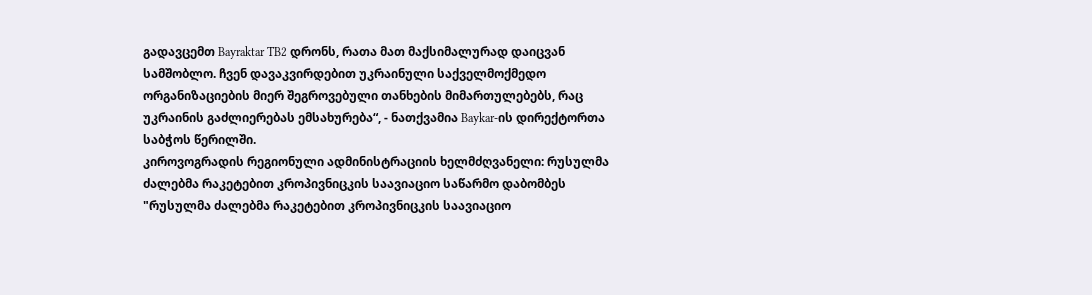გადავცემთ Bayraktar TB2 დრონს, რათა მათ მაქსიმალურად დაიცვან სამშობლო. ჩვენ დავაკვირდებით უკრაინული საქველმოქმედო ორგანიზაციების მიერ შეგროვებული თანხების მიმართულებებს, რაც უკრაინის გაძლიერებას ემსახურება“, - ნათქვამია Baykar-ის დირექტორთა საბჭოს წერილში.
კიროვოგრადის რეგიონული ადმინისტრაციის ხელმძღვანელი: რუსულმა ძალებმა რაკეტებით კროპივნიცკის საავიაციო საწარმო დაბომბეს
"რუსულმა ძალებმა რაკეტებით კროპივნიცკის საავიაციო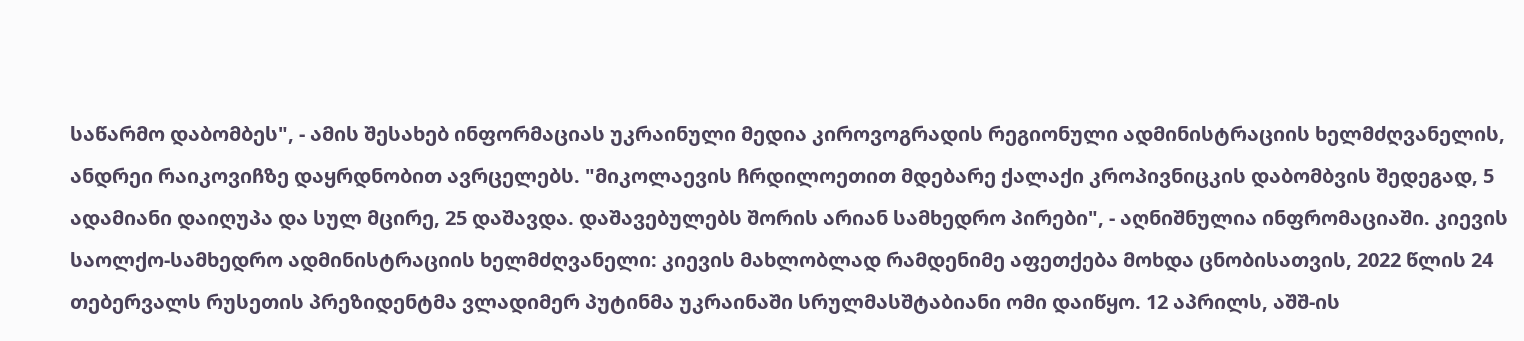საწარმო დაბომბეს", - ამის შესახებ ინფორმაციას უკრაინული მედია კიროვოგრადის რეგიონული ადმინისტრაციის ხელმძღვანელის, ანდრეი რაიკოვიჩზე დაყრდნობით ავრცელებს. "მიკოლაევის ჩრდილოეთით მდებარე ქალაქი კროპივნიცკის დაბომბვის შედეგად, 5 ადამიანი დაიღუპა და სულ მცირე, 25 დაშავდა. დაშავებულებს შორის არიან სამხედრო პირები", - აღნიშნულია ინფრომაციაში. კიევის საოლქო-სამხედრო ადმინისტრაციის ხელმძღვანელი: კიევის მახლობლად რამდენიმე აფეთქება მოხდა ცნობისათვის, 2022 წლის 24 თებერვალს რუსეთის პრეზიდენტმა ვლადიმერ პუტინმა უკრაინაში სრულმასშტაბიანი ომი დაიწყო. 12 აპრილს, აშშ-ის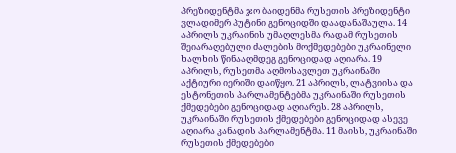პრეზიდენტმა ჯო ბაიდენმა რუსეთის პრეზიდენტი ვლადიმერ პუტინი გენოციდში დაადანაშაულა. 14 აპრილს უკრაინის უმაღლესმა რადამ რუსეთის შეიარაღებული ძალების მოქმედებები უკრაინელი ხალხის წინააღმდეგ გენოციდად აღიარა. 19 აპრილს, რუსეთმა აღმოსავლეთ უკრაინაში აქტიური იერიში დაიწყო. 21 აპრილს, ლატვიისა და ესტონეთის პარლამენტებმა უკრაინაში რუსეთის ქმედებები გენოციდად აღიარეს. 28 აპრილს, უკრაინაში რუსეთის ქმედებები გენოციდად ასევე აღიარა კანადის პარლამენტმა. 11 მაისს, უკრაინაში რუსეთის ქმედებები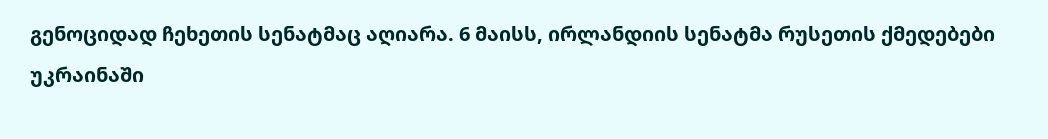გენოციდად ჩეხეთის სენატმაც აღიარა. 6 მაისს, ირლანდიის სენატმა რუსეთის ქმედებები უკრაინაში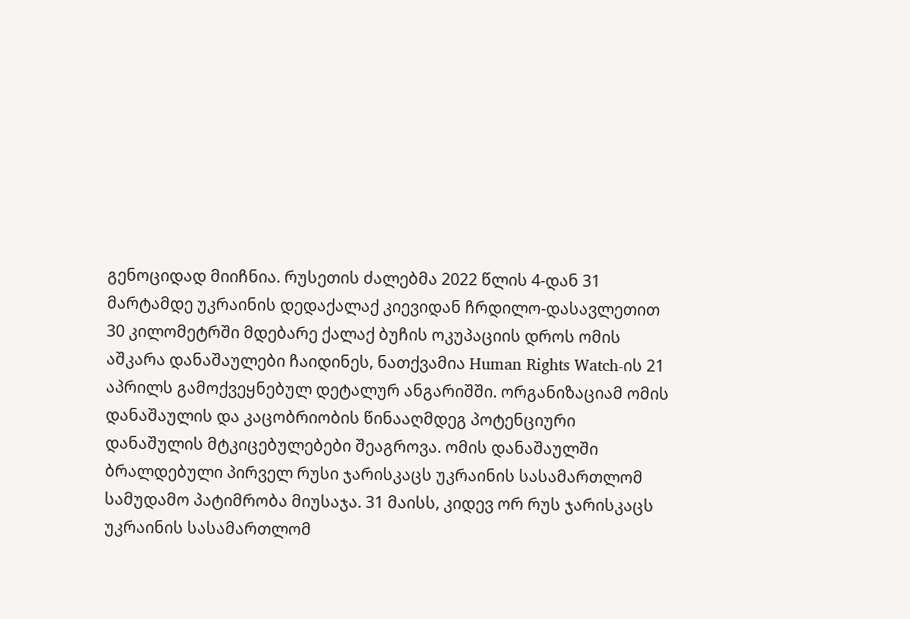გენოციდად მიიჩნია. რუსეთის ძალებმა 2022 წლის 4-დან 31 მარტამდე უკრაინის დედაქალაქ კიევიდან ჩრდილო-დასავლეთით 30 კილომეტრში მდებარე ქალაქ ბუჩის ოკუპაციის დროს ომის აშკარა დანაშაულები ჩაიდინეს, ნათქვამია Human Rights Watch-ის 21 აპრილს გამოქვეყნებულ დეტალურ ანგარიშში. ორგანიზაციამ ომის დანაშაულის და კაცობრიობის წინააღმდეგ პოტენციური დანაშულის მტკიცებულებები შეაგროვა. ომის დანაშაულში ბრალდებული პირველ რუსი ჯარისკაცს უკრაინის სასამართლომ სამუდამო პატიმრობა მიუსაჯა. 31 მაისს, კიდევ ორ რუს ჯარისკაცს უკრაინის სასამართლომ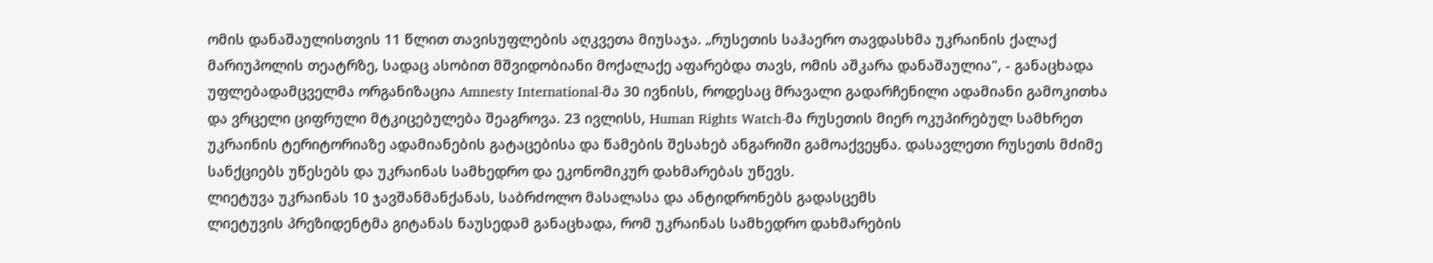ომის დანაშაულისთვის 11 წლით თავისუფლების აღკვეთა მიუსაჯა. „რუსეთის საჰაერო თავდასხმა უკრაინის ქალაქ მარიუპოლის თეატრზე, სადაც ასობით მშვიდობიანი მოქალაქე აფარებდა თავს, ომის აშკარა დანაშაულია", - განაცხადა უფლებადამცველმა ორგანიზაცია Amnesty International-მა 30 ივნისს, როდესაც მრავალი გადარჩენილი ადამიანი გამოკითხა და ვრცელი ციფრული მტკიცებულება შეაგროვა. 23 ივლისს, Human Rights Watch-მა რუსეთის მიერ ოკუპირებულ სამხრეთ უკრაინის ტერიტორიაზე ადამიანების გატაცებისა და წამების შესახებ ანგარიში გამოაქვეყნა. დასავლეთი რუსეთს მძიმე სანქციებს უწესებს და უკრაინას სამხედრო და ეკონომიკურ დახმარებას უწევს.
ლიეტუვა უკრაინას 10 ჯავშანმანქანას, საბრძოლო მასალასა და ანტიდრონებს გადასცემს
ლიეტუვის პრეზიდენტმა გიტანას ნაუსედამ განაცხადა, რომ უკრაინას სამხედრო დახმარების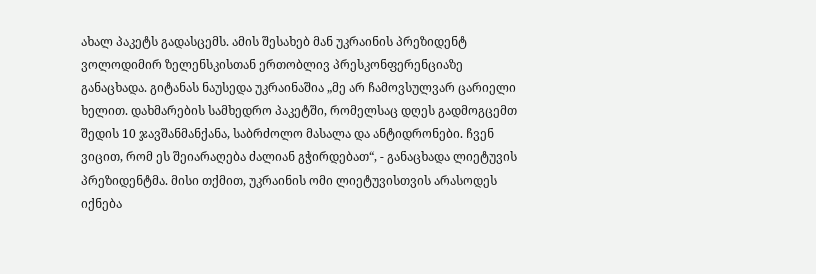ახალ პაკეტს გადასცემს. ამის შესახებ მან უკრაინის პრეზიდენტ ვოლოდიმირ ზელენსკისთან ერთობლივ პრესკონფერენციაზე განაცხადა. გიტანას ნაუსედა უკრაინაშია „მე არ ჩამოვსულვარ ცარიელი ხელით. დახმარების სამხედრო პაკეტში, რომელსაც დღეს გადმოგცემთ შედის 10 ჯავშანმანქანა, საბრძოლო მასალა და ანტიდრონები. ჩვენ ვიცით, რომ ეს შეიარაღება ძალიან გჭირდებათ“, - განაცხადა ლიეტუვის პრეზიდენტმა. მისი თქმით, უკრაინის ომი ლიეტუვისთვის არასოდეს იქნება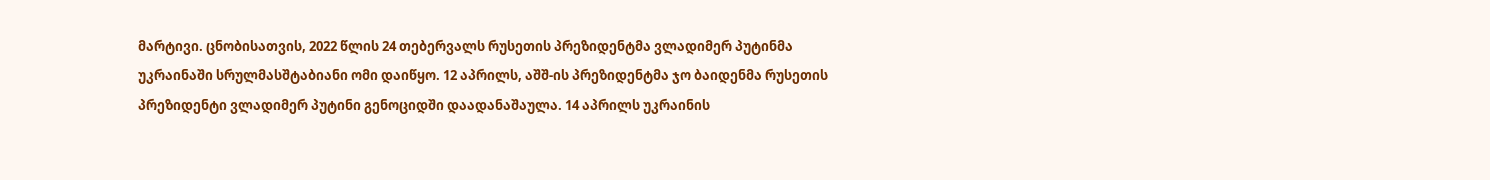მარტივი. ცნობისათვის, 2022 წლის 24 თებერვალს რუსეთის პრეზიდენტმა ვლადიმერ პუტინმა უკრაინაში სრულმასშტაბიანი ომი დაიწყო. 12 აპრილს, აშშ-ის პრეზიდენტმა ჯო ბაიდენმა რუსეთის პრეზიდენტი ვლადიმერ პუტინი გენოციდში დაადანაშაულა. 14 აპრილს უკრაინის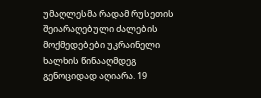უმაღლესმა რადამ რუსეთის შეიარაღებული ძალების მოქმედებები უკრაინელი ხალხის წინააღმდეგ გენოციდად აღიარა. 19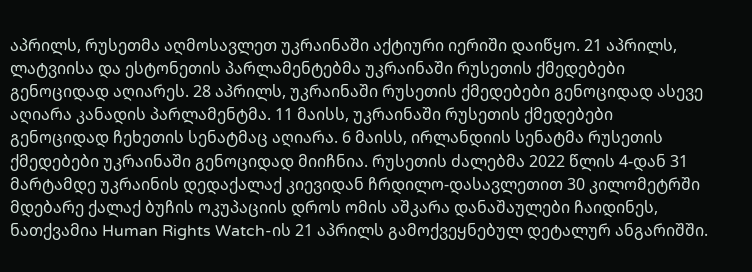აპრილს, რუსეთმა აღმოსავლეთ უკრაინაში აქტიური იერიში დაიწყო. 21 აპრილს, ლატვიისა და ესტონეთის პარლამენტებმა უკრაინაში რუსეთის ქმედებები გენოციდად აღიარეს. 28 აპრილს, უკრაინაში რუსეთის ქმედებები გენოციდად ასევე აღიარა კანადის პარლამენტმა. 11 მაისს, უკრაინაში რუსეთის ქმედებები გენოციდად ჩეხეთის სენატმაც აღიარა. 6 მაისს, ირლანდიის სენატმა რუსეთის ქმედებები უკრაინაში გენოციდად მიიჩნია. რუსეთის ძალებმა 2022 წლის 4-დან 31 მარტამდე უკრაინის დედაქალაქ კიევიდან ჩრდილო-დასავლეთით 30 კილომეტრში მდებარე ქალაქ ბუჩის ოკუპაციის დროს ომის აშკარა დანაშაულები ჩაიდინეს, ნათქვამია Human Rights Watch-ის 21 აპრილს გამოქვეყნებულ დეტალურ ანგარიშში.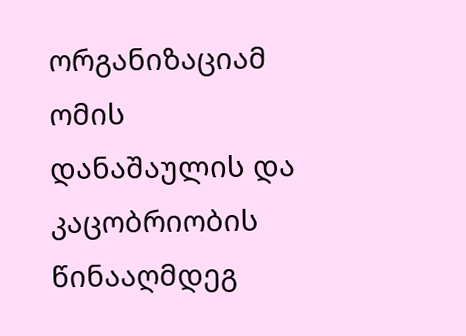ორგანიზაციამ ომის დანაშაულის და კაცობრიობის წინააღმდეგ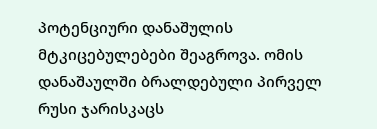პოტენციური დანაშულის მტკიცებულებები შეაგროვა. ომის დანაშაულში ბრალდებული პირველ რუსი ჯარისკაცს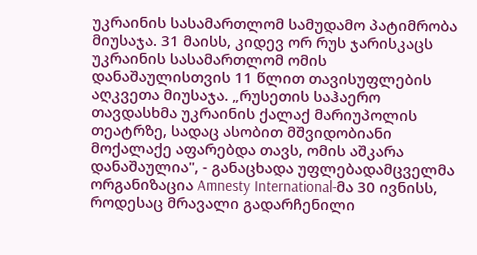უკრაინის სასამართლომ სამუდამო პატიმრობა მიუსაჯა. 31 მაისს, კიდევ ორ რუს ჯარისკაცს უკრაინის სასამართლომ ომის დანაშაულისთვის 11 წლით თავისუფლების აღკვეთა მიუსაჯა. „რუსეთის საჰაერო თავდასხმა უკრაინის ქალაქ მარიუპოლის თეატრზე, სადაც ასობით მშვიდობიანი მოქალაქე აფარებდა თავს, ომის აშკარა დანაშაულია", - განაცხადა უფლებადამცველმა ორგანიზაცია Amnesty International-მა 30 ივნისს, როდესაც მრავალი გადარჩენილი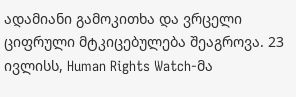ადამიანი გამოკითხა და ვრცელი ციფრული მტკიცებულება შეაგროვა. 23 ივლისს, Human Rights Watch-მა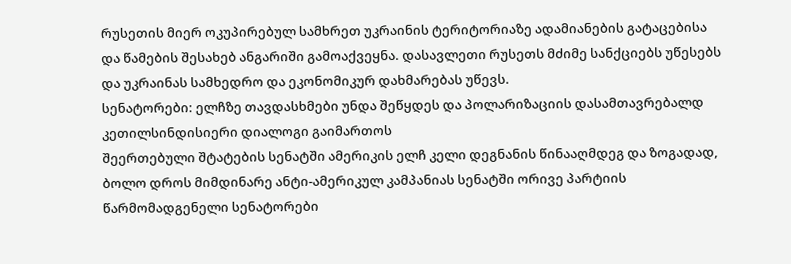რუსეთის მიერ ოკუპირებულ სამხრეთ უკრაინის ტერიტორიაზე ადამიანების გატაცებისა და წამების შესახებ ანგარიში გამოაქვეყნა. დასავლეთი რუსეთს მძიმე სანქციებს უწესებს და უკრაინას სამხედრო და ეკონომიკურ დახმარებას უწევს.
სენატორები: ელჩზე თავდასხმები უნდა შეწყდეს და პოლარიზაციის დასამთავრებალდ კეთილსინდისიერი დიალოგი გაიმართოს
შეერთებული შტატების სენატში ამერიკის ელჩ კელი დეგნანის წინააღმდეგ და ზოგადად, ბოლო დროს მიმდინარე ანტი-ამერიკულ კამპანიას სენატში ორივე პარტიის წარმომადგენელი სენატორები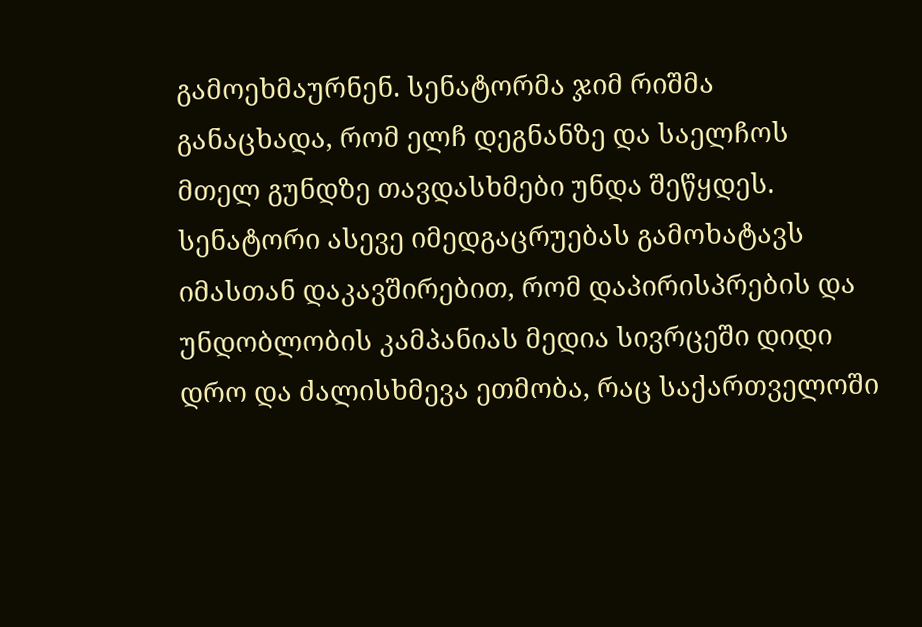გამოეხმაურნენ. სენატორმა ჯიმ რიშმა განაცხადა, რომ ელჩ დეგნანზე და საელჩოს მთელ გუნდზე თავდასხმები უნდა შეწყდეს. სენატორი ასევე იმედგაცრუებას გამოხატავს იმასთან დაკავშირებით, რომ დაპირისპრების და უნდობლობის კამპანიას მედია სივრცეში დიდი დრო და ძალისხმევა ეთმობა, რაც საქართველოში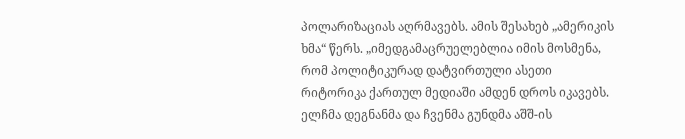პოლარიზაციას აღრმავებს. ამის შესახებ „ამერიკის ხმა“ წერს. „იმედგამაცრუელებლია იმის მოსმენა, რომ პოლიტიკურად დატვირთული ასეთი რიტორიკა ქართულ მედიაში ამდენ დროს იკავებს. ელჩმა დეგნანმა და ჩვენმა გუნდმა აშშ-ის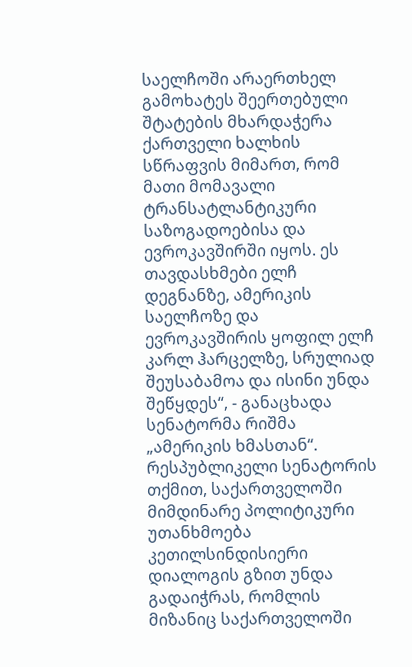საელჩოში არაერთხელ გამოხატეს შეერთებული შტატების მხარდაჭერა ქართველი ხალხის სწრაფვის მიმართ, რომ მათი მომავალი ტრანსატლანტიკური საზოგადოებისა და ევროკავშირში იყოს. ეს თავდასხმები ელჩ დეგნანზე, ამერიკის საელჩოზე და ევროკავშირის ყოფილ ელჩ კარლ ჰარცელზე, სრულიად შეუსაბამოა და ისინი უნდა შეწყდეს“, - განაცხადა სენატორმა რიშმა „ამერიკის ხმასთან“. რესპუბლიკელი სენატორის თქმით, საქართველოში მიმდინარე პოლიტიკური უთანხმოება კეთილსინდისიერი დიალოგის გზით უნდა გადაიჭრას, რომლის მიზანიც საქართველოში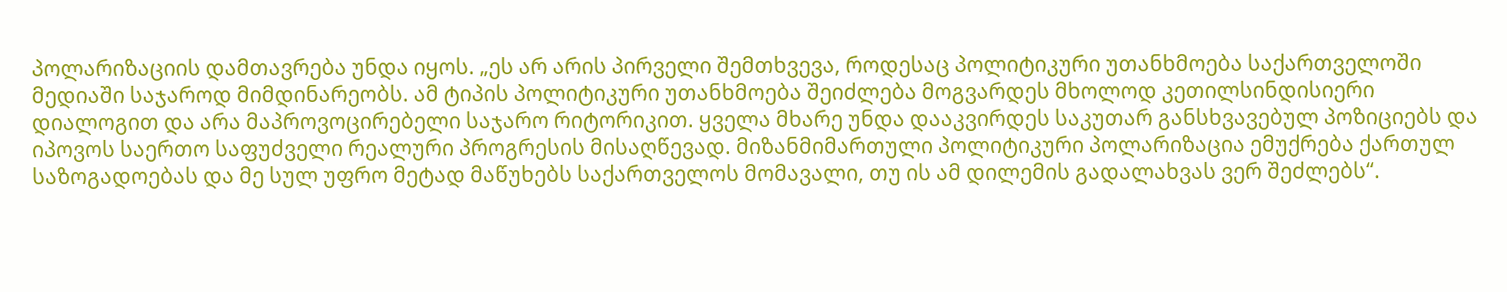პოლარიზაციის დამთავრება უნდა იყოს. „ეს არ არის პირველი შემთხვევა, როდესაც პოლიტიკური უთანხმოება საქართველოში მედიაში საჯაროდ მიმდინარეობს. ამ ტიპის პოლიტიკური უთანხმოება შეიძლება მოგვარდეს მხოლოდ კეთილსინდისიერი დიალოგით და არა მაპროვოცირებელი საჯარო რიტორიკით. ყველა მხარე უნდა დააკვირდეს საკუთარ განსხვავებულ პოზიციებს და იპოვოს საერთო საფუძველი რეალური პროგრესის მისაღწევად. მიზანმიმართული პოლიტიკური პოლარიზაცია ემუქრება ქართულ საზოგადოებას და მე სულ უფრო მეტად მაწუხებს საქართველოს მომავალი, თუ ის ამ დილემის გადალახვას ვერ შეძლებს“.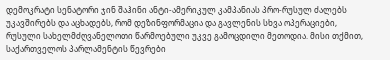დემოკრატი სენატორი ჯინ შაჰინი ანტი-ამერიკულ კამპანიას პრო-რუსულ ძალებს უკავშირებს და აცხადებს, რომ დეზინფორმაცია და გავლენის სხვა ოპერაციები, რუსული სახელმძღვანელოთი წარმოებული უკვე გამოცდილი მეთოდია. მისი თქმით, საქართველოს პარლამენტის წევრები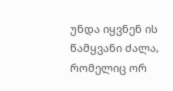უნდა იყვნენ ის წამყვანი ძალა, რომელიც ორ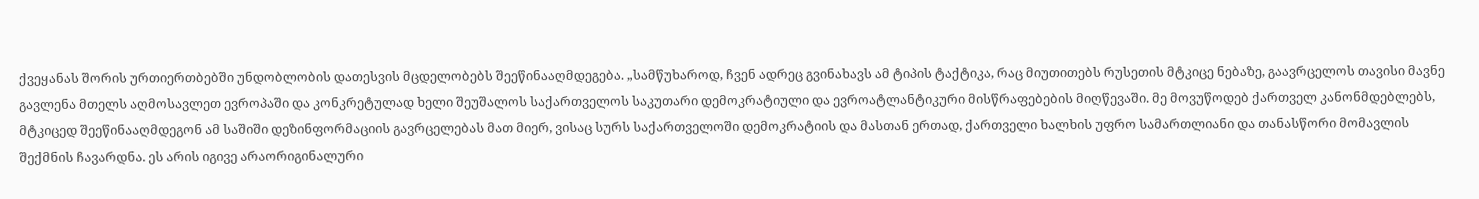ქვეყანას შორის ურთიერთბებში უნდობლობის დათესვის მცდელობებს შეეწინააღმდეგება. „სამწუხაროდ, ჩვენ ადრეც გვინახავს ამ ტიპის ტაქტიკა, რაც მიუთითებს რუსეთის მტკიცე ნებაზე, გაავრცელოს თავისი მავნე გავლენა მთელს აღმოსავლეთ ევროპაში და კონკრეტულად ხელი შეუშალოს საქართველოს საკუთარი დემოკრატიული და ევროატლანტიკური მისწრაფებების მიღწევაში. მე მოვუწოდებ ქართველ კანონმდებლებს, მტკიცედ შეეწინააღმდეგონ ამ საშიში დეზინფორმაციის გავრცელებას მათ მიერ, ვისაც სურს საქართველოში დემოკრატიის და მასთან ერთად, ქართველი ხალხის უფრო სამართლიანი და თანასწორი მომავლის შექმნის ჩავარდნა. ეს არის იგივე არაორიგინალური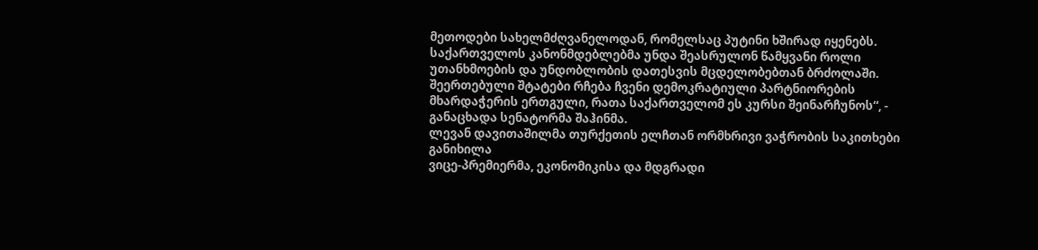მეთოდები სახელმძღვანელოდან, რომელსაც პუტინი ხშირად იყენებს. საქართველოს კანონმდებლებმა უნდა შეასრულონ წამყვანი როლი უთანხმოების და უნდობლობის დათესვის მცდელობებთან ბრძოლაში. შეერთებული შტატები რჩება ჩვენი დემოკრატიული პარტნიორების მხარდაჭერის ერთგული, რათა საქართველომ ეს კურსი შეინარჩუნოს“, - განაცხადა სენატორმა შაჰინმა.
ლევან დავითაშილმა თურქეთის ელჩთან ორმხრივი ვაჭრობის საკითხები განიხილა
ვიცე-პრემიერმა, ეკონომიკისა და მდგრადი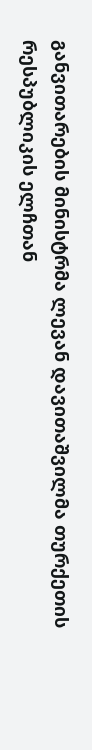განვითარების მინისტრმა ლევან დავითაშვილმა თურქეთის რესპუბლიკის ელჩთან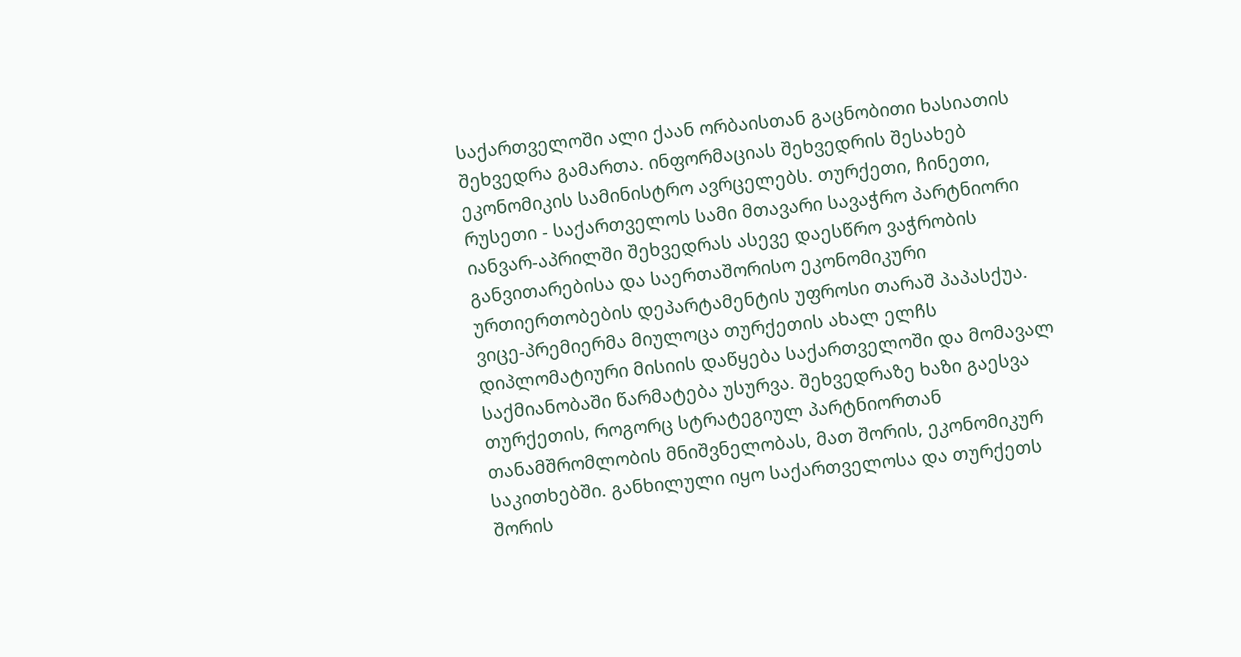საქართველოში ალი ქაან ორბაისთან გაცნობითი ხასიათის შეხვედრა გამართა. ინფორმაციას შეხვედრის შესახებ ეკონომიკის სამინისტრო ავრცელებს. თურქეთი, ჩინეთი, რუსეთი - საქართველოს სამი მთავარი სავაჭრო პარტნიორი იანვარ-აპრილში შეხვედრას ასევე დაესწრო ვაჭრობის განვითარებისა და საერთაშორისო ეკონომიკური ურთიერთობების დეპარტამენტის უფროსი თარაშ პაპასქუა. ვიცე-პრემიერმა მიულოცა თურქეთის ახალ ელჩს დიპლომატიური მისიის დაწყება საქართველოში და მომავალ საქმიანობაში წარმატება უსურვა. შეხვედრაზე ხაზი გაესვა თურქეთის, როგორც სტრატეგიულ პარტნიორთან თანამშრომლობის მნიშვნელობას, მათ შორის, ეკონომიკურ საკითხებში. განხილული იყო საქართველოსა და თურქეთს შორის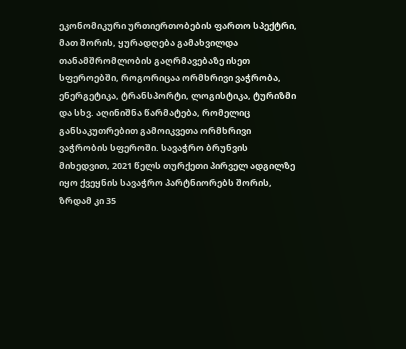ეკონომიკური ურთიერთობების ფართო სპექტრი, მათ შორის, ყურადღება გამახვილდა თანამშრომლობის გაღრმავებაზე ისეთ სფეროებში, როგორიცაა ორმხრივი ვაჭრობა, ენერგეტიკა, ტრანსპორტი, ლოგისტიკა, ტურიზმი და სხვ. აღინიშნა წარმატება, რომელიც განსაკუთრებით გამოიკვეთა ორმხრივი ვაჭრობის სფეროში. სავაჭრო ბრუნვის მიხედვით, 2021 წელს თურქეთი პირველ ადგილზე იყო ქვეყნის სავაჭრო პარტნიორებს შორის, ზრდამ კი 35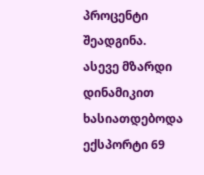პროცენტი შეადგინა. ასევე მზარდი დინამიკით ხასიათდებოდა ექსპორტი 69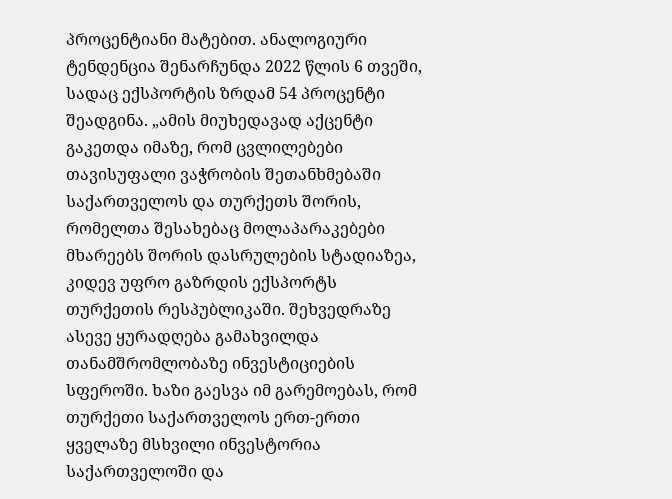პროცენტიანი მატებით. ანალოგიური ტენდენცია შენარჩუნდა 2022 წლის 6 თვეში, სადაც ექსპორტის ზრდამ 54 პროცენტი შეადგინა. „ამის მიუხედავად აქცენტი გაკეთდა იმაზე, რომ ცვლილებები თავისუფალი ვაჭრობის შეთანხმებაში საქართველოს და თურქეთს შორის, რომელთა შესახებაც მოლაპარაკებები მხარეებს შორის დასრულების სტადიაზეა, კიდევ უფრო გაზრდის ექსპორტს თურქეთის რესპუბლიკაში. შეხვედრაზე ასევე ყურადღება გამახვილდა თანამშრომლობაზე ინვესტიციების სფეროში. ხაზი გაესვა იმ გარემოებას, რომ თურქეთი საქართველოს ერთ-ერთი ყველაზე მსხვილი ინვესტორია საქართველოში და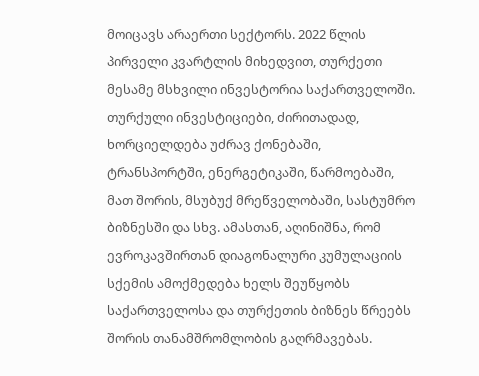მოიცავს არაერთი სექტორს. 2022 წლის პირველი კვარტლის მიხედვით, თურქეთი მესამე მსხვილი ინვესტორია საქართველოში. თურქული ინვესტიციები, ძირითადად, ხორციელდება უძრავ ქონებაში, ტრანსპორტში, ენერგეტიკაში, წარმოებაში, მათ შორის, მსუბუქ მრეწველობაში, სასტუმრო ბიზნესში და სხვ. ამასთან, აღინიშნა, რომ ევროკავშირთან დიაგონალური კუმულაციის სქემის ამოქმედება ხელს შეუწყობს საქართველოსა და თურქეთის ბიზნეს წრეებს შორის თანამშრომლობის გაღრმავებას.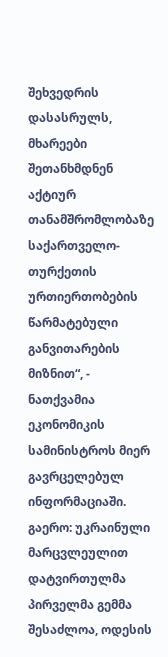შეხვედრის დასასრულს, მხარეები შეთანხმდნენ აქტიურ თანამშრომლობაზე საქართველო-თურქეთის ურთიერთობების წარმატებული განვითარების მიზნით“, - ნათქვამია ეკონომიკის სამინისტროს მიერ გავრცელებულ ინფორმაციაში.
გაერო: უკრაინული მარცვლეულით დატვირთულმა პირველმა გემმა შესაძლოა, ოდესის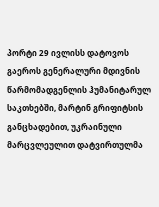პორტი 29 ივლისს დატოვოს
გაეროს გენერალური მდივნის წარმომადგენლის ჰუმანიტარულ საკთხებში, მარტინ გრიფიტსის განცხადებით, უკრაინული მარცვლეულით დატვირთულმა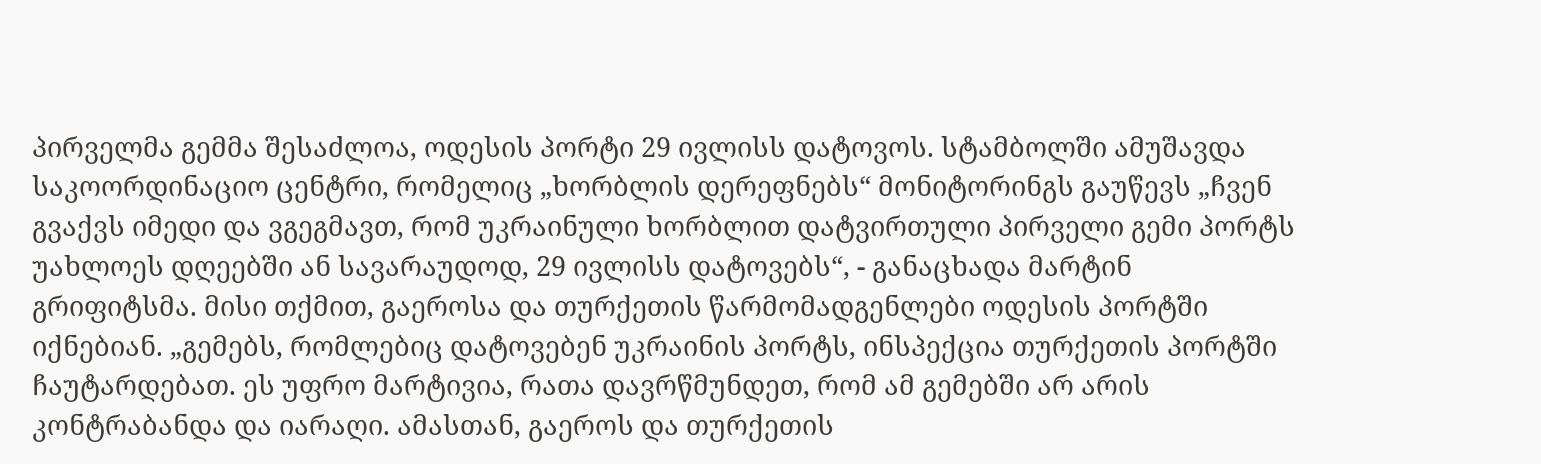პირველმა გემმა შესაძლოა, ოდესის პორტი 29 ივლისს დატოვოს. სტამბოლში ამუშავდა საკოორდინაციო ცენტრი, რომელიც „ხორბლის დერეფნებს“ მონიტორინგს გაუწევს „ჩვენ გვაქვს იმედი და ვგეგმავთ, რომ უკრაინული ხორბლით დატვირთული პირველი გემი პორტს უახლოეს დღეებში ან სავარაუდოდ, 29 ივლისს დატოვებს“, - განაცხადა მარტინ გრიფიტსმა. მისი თქმით, გაეროსა და თურქეთის წარმომადგენლები ოდესის პორტში იქნებიან. „გემებს, რომლებიც დატოვებენ უკრაინის პორტს, ინსპექცია თურქეთის პორტში ჩაუტარდებათ. ეს უფრო მარტივია, რათა დავრწმუნდეთ, რომ ამ გემებში არ არის კონტრაბანდა და იარაღი. ამასთან, გაეროს და თურქეთის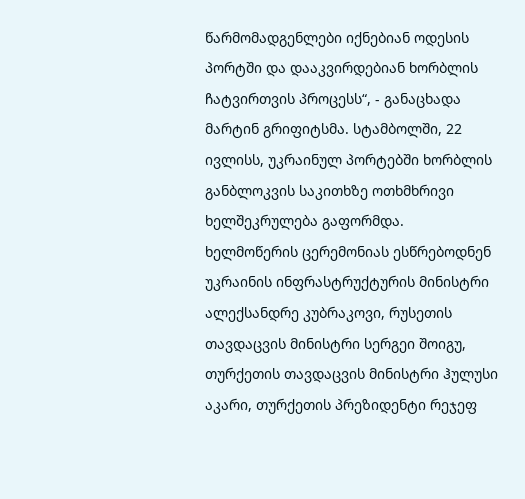წარმომადგენლები იქნებიან ოდესის პორტში და დააკვირდებიან ხორბლის ჩატვირთვის პროცესს“, - განაცხადა მარტინ გრიფიტსმა. სტამბოლში, 22 ივლისს, უკრაინულ პორტებში ხორბლის განბლოკვის საკითხზე ოთხმხრივი ხელშეკრულება გაფორმდა. ხელმოწერის ცერემონიას ესწრებოდნენ უკრაინის ინფრასტრუქტურის მინისტრი ალექსანდრე კუბრაკოვი, რუსეთის თავდაცვის მინისტრი სერგეი შოიგუ, თურქეთის თავდაცვის მინისტრი ჰულუსი აკარი, თურქეთის პრეზიდენტი რეჯეფ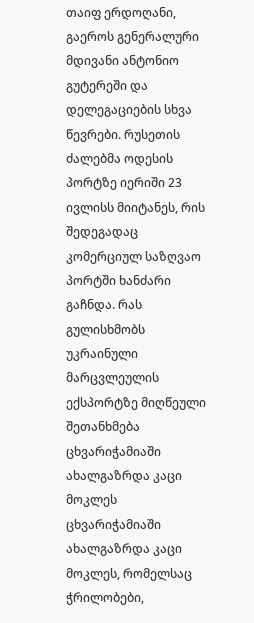თაიფ ერდოღანი, გაეროს გენერალური მდივანი ანტონიო გუტერეში და დელეგაციების სხვა წევრები. რუსეთის ძალებმა ოდესის პორტზე იერიში 23 ივლისს მიიტანეს, რის შედეგადაც კომერციულ საზღვაო პორტში ხანძარი გაჩნდა. რას გულისხმობს უკრაინული მარცვლეულის ექსპორტზე მიღწეული შეთანხმება
ცხვარიჭამიაში ახალგაზრდა კაცი მოკლეს
ცხვარიჭამიაში ახალგაზრდა კაცი მოკლეს, რომელსაც ჭრილობები,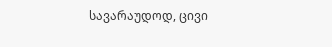სავარაუდოდ, ცივი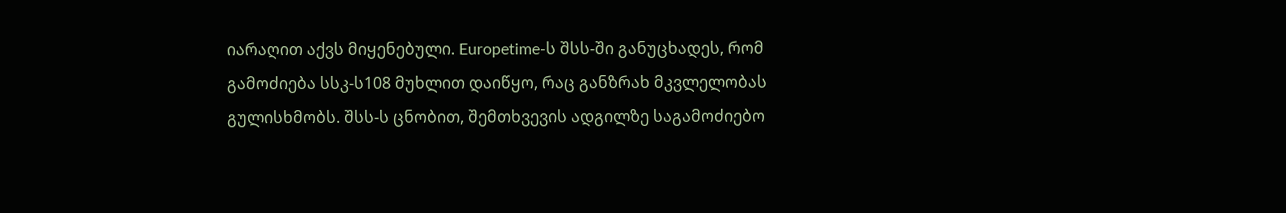იარაღით აქვს მიყენებული. Europetime-ს შსს-ში განუცხადეს, რომ გამოძიება სსკ-ს108 მუხლით დაიწყო, რაც განზრახ მკვლელობას გულისხმობს. შსს-ს ცნობით, შემთხვევის ადგილზე საგამოძიებო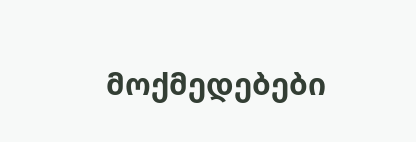მოქმედებები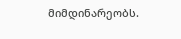მიმდინარეობს.